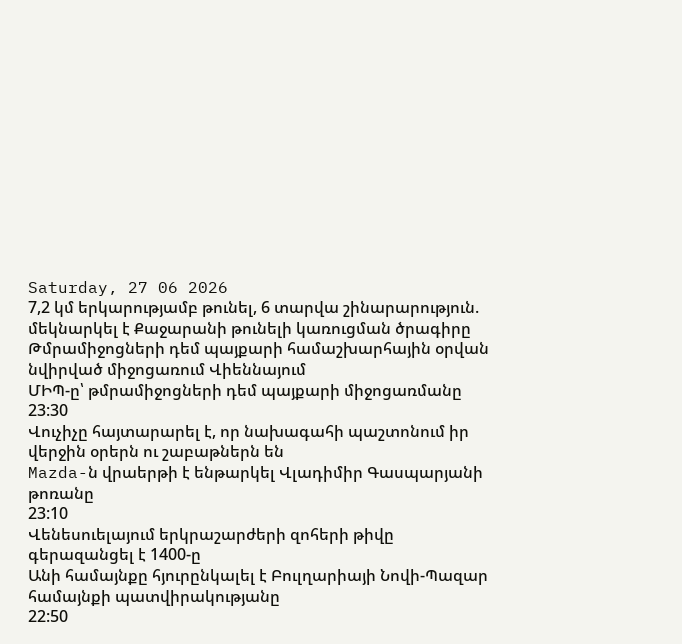Saturday, 27 06 2026
7,2 կմ երկարությամբ թունել, 6 տարվա շինարարություն. մեկնարկել է Քաջարանի թունելի կառուցման ծրագիրը
Թմրամիջոցների դեմ պայքարի համաշխարհային օրվան նվիրված միջոցառում Վիեննայում
ՄԻՊ-ը՝ թմրամիջոցների դեմ պայքարի միջոցառմանը
23:30
Վուչիչը հայտարարել է, որ նախագահի պաշտոնում իր վերջին օրերն ու շաբաթներն են
Mazda-ն վրաերթի է ենթարկել Վլադիմիր Գասպարյանի թոռանը
23:10
Վենեսուելայում երկրաշարժերի զոհերի թիվը գերազանցել է 1400-ը
Անի համայնքը հյուրընկալել է Բուլղարիայի Նովի-Պազար համայնքի պատվիրակությանը
22:50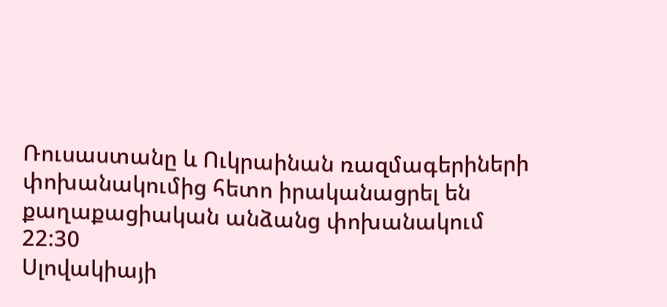Ռուսաստանը և Ուկրաինան ռազմագերիների փոխանակումից հետո իրականացրել են քաղաքացիական անձանց փոխանակում
22:30
Սլովակիայի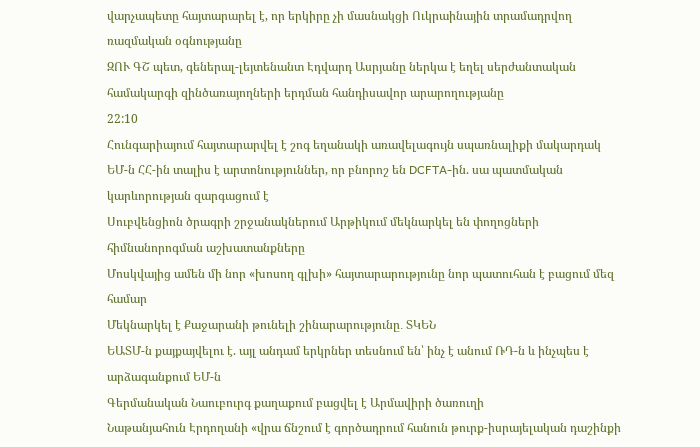վարչապետը հայտարարել է, որ երկիրը չի մասնակցի Ուկրաինային տրամադրվող ռազմական օգնությանը
ԶՈՒ ԳՇ պետ, գեներալ-լեյտենանտ Էդվարդ Ասրյանը ներկա է եղել սերժանտական համակարգի զինծառայողների երդման հանդիսավոր արարողությանը
22:10
Հունգարիայում հայտարարվել է շոգ եղանակի առավելագույն սպառնալիքի մակարդակ
ԵՄ-ն ՀՀ-ին տալիս է արտոնություններ, որ բնորոշ են DCFTA-ին. սա պատմական կարևորության զարգացում է
Սուբվենցիոն ծրագրի շրջանակներում Արթիկում մեկնարկել են փողոցների հիմնանորոգման աշխատանքները
Մոսկվայից ամեն մի նոր «խոսող գլխի» հայտարարությունը նոր պատուհան է բացում մեզ համար
Մեկնարկել է Քաջարանի թունելի շինարարությունը․ ՏԿԵՆ
ԵԱՏՄ-ն քայքայվելու է. այլ անդամ երկրներ տեսնում են՝ ինչ է անում ՌԴ-ն և ինչպես է արձագանքում ԵՄ-ն
Գերմանական Նաուբուրգ քաղաքում բացվել է Արմավիրի ծառուղի
Նաթանյահուն Էրդողանի «վրա ճնշում է գործադրում հանուն թուրք-իսրայելական դաշինքի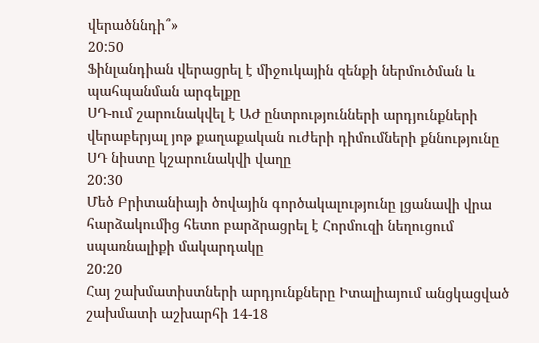վերածննդի՞»
20:50
Ֆինլանդիան վերացրել է միջուկային զենքի ներմուծման և պահպանման արգելքը
ՍԴ-ում շարունակվել է ԱԺ ընտրությունների արդյունքների վերաբերյալ յոթ քաղաքական ուժերի դիմումների քննությունը
ՍԴ նիստը կշարունակվի վաղը
20:30
Մեծ Բրիտանիայի ծովային գործակալությունը լցանավի վրա հարձակումից հետո բարձրացրել է Հորմուզի նեղուցում սպառնալիքի մակարդակը
20:20
Հայ շախմատիստների արդյունքները Իտալիայում անցկացված շախմատի աշխարհի 14-18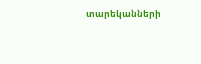տարեկանների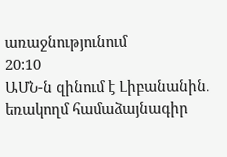առաջնությունում
20:10
ԱՄՆ-ն զինում է Լիբանանին․ եռակողմ համաձայնագիր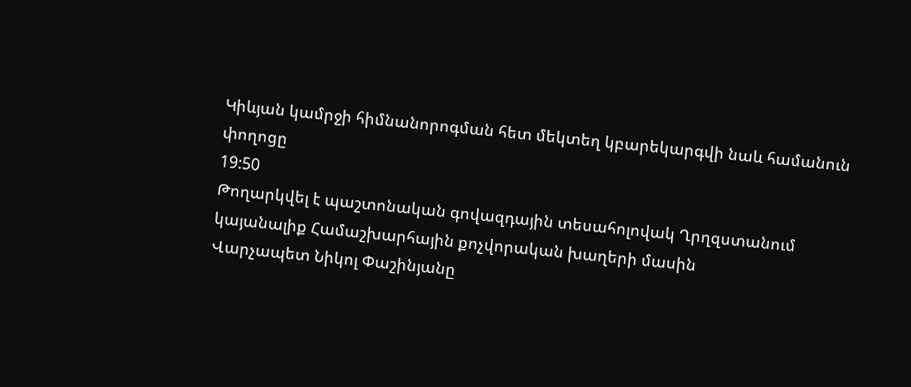Կիևյան կամրջի հիմնանորոգման հետ մեկտեղ կբարեկարգվի նաև համանուն փողոցը
19:50
Թողարկվել է պաշտոնական գովազդային տեսահոլովակ Ղրղզստանում կայանալիք Համաշխարհային քոչվորական խաղերի մասին
Վարչապետ Նիկոլ Փաշինյանը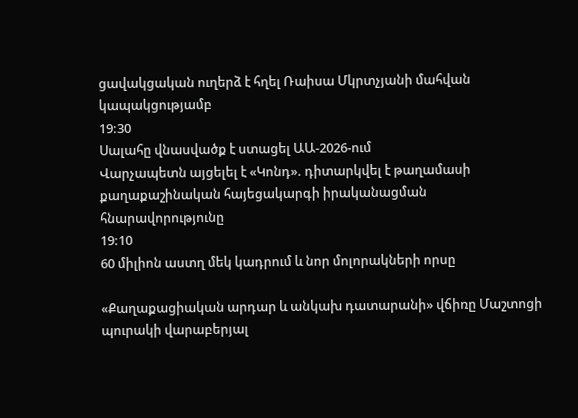ցավակցական ուղերձ է հղել Ռաիսա Մկրտչյանի մահվան կապակցությամբ
19:30
Սալահը վնասվածք է ստացել ԱԱ-2026-ում
Վարչապետն այցելել է «Կոնդ». դիտարկվել է թաղամասի քաղաքաշինական հայեցակարգի իրականացման հնարավորությունը
19:10
60 միլիոն աստղ մեկ կադրում և նոր մոլորակների որսը

«Քաղաքացիական արդար և անկախ դատարանի» վճիռը Մաշտոցի պուրակի վարաբերյալ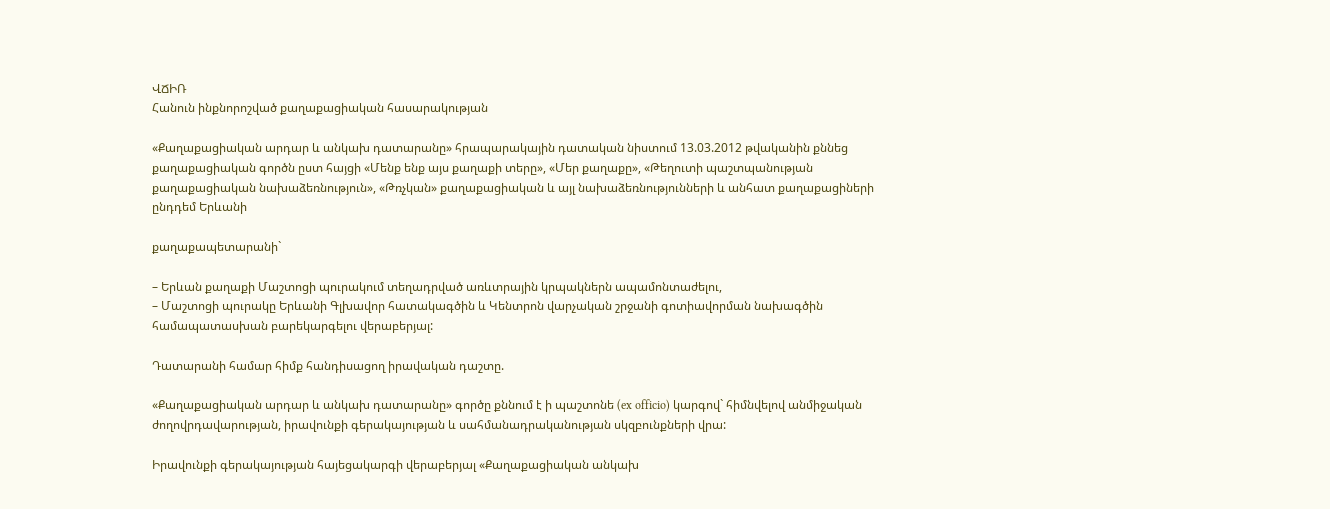ՎՃԻՌ
Հանուն ինքնորոշված քաղաքացիական հասարակության

«Քաղաքացիական արդար և անկախ դատարանը» հրապարակային դատական նիստում 13.03.2012 թվականին քննեց քաղաքացիական գործն ըստ հայցի «Մենք ենք այս քաղաքի տերը», «Մեր քաղաքը», «Թեղուտի պաշտպանության քաղաքացիական նախաձեռնություն», «Թռչկան» քաղաքացիական և այլ նախաձեռնությունների և անհատ քաղաքացիների ընդդեմ Երևանի

քաղաքապետարանի`

– Երևան քաղաքի Մաշտոցի պուրակում տեղադրված առևտրային կրպակներն ապամոնտաժելու,
– Մաշտոցի պուրակը Երևանի Գլխավոր հատակագծին և Կենտրոն վարչական շրջանի գոտիավորման նախագծին համապատասխան բարեկարգելու վերաբերյալ:

Դատարանի համար հիմք հանդիսացող իրավական դաշտը.

«Քաղաքացիական արդար և անկախ դատարանը» գործը քննում է ի պաշտոնե (ex officio) կարգով` հիմնվելով անմիջական ժողովրդավարության, իրավունքի գերակայության և սահմանադրականության սկզբունքների վրա:

Իրավունքի գերակայության հայեցակարգի վերաբերյալ «Քաղաքացիական անկախ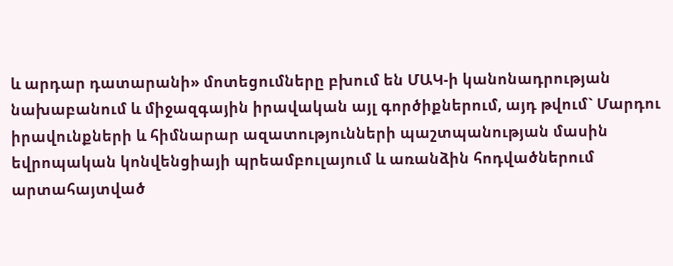և արդար դատարանի» մոտեցումները բխում են ՄԱԿ-ի կանոնադրության նախաբանում և միջազգային իրավական այլ գործիքներում, այդ թվում` Մարդու իրավունքների և հիմնարար ազատությունների պաշտպանության մասին եվրոպական կոնվենցիայի պրեամբուլայում և առանձին հոդվածներում արտահայտված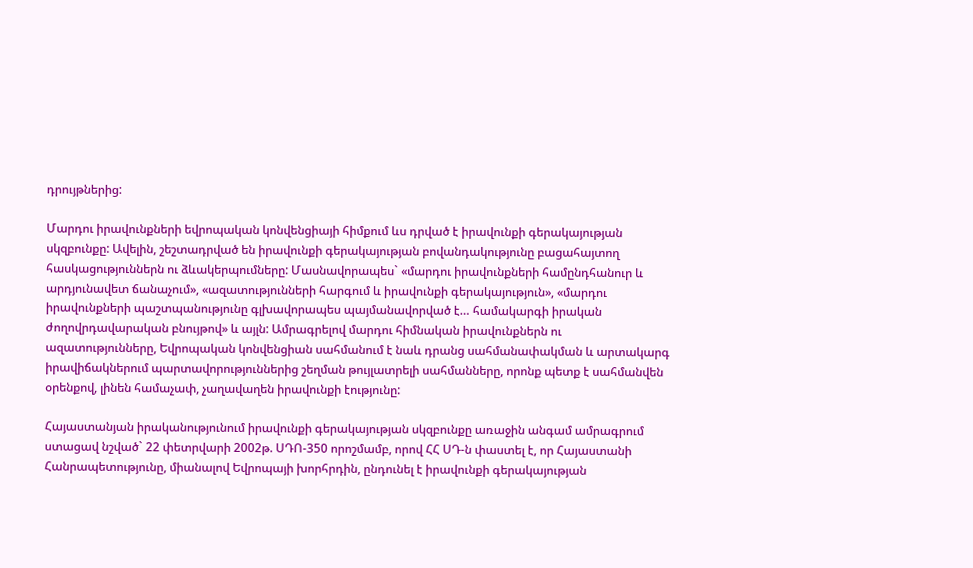դրույթներից:

Մարդու իրավունքների եվրոպական կոնվենցիայի հիմքում ևս դրված է իրավունքի գերակայության սկզբունքը: Ավելին, շեշտադրված են իրավունքի գերակայության բովանդակությունը բացահայտող հասկացություններն ու ձևակերպումները: Մասնավորապես` «մարդու իրավունքների համընդհանուր և արդյունավետ ճանաչում», «ազատությունների հարգում և իրավունքի գերակայություն», «մարդու իրավունքների պաշտպանությունը գլխավորապես պայմանավորված է… համակարգի իրական ժողովրդավարական բնույթով» և այլն: Ամրագրելով մարդու հիմնական իրավունքներն ու ազատությունները, Եվրոպական կոնվենցիան սահմանում է նաև դրանց սահմանափակման և արտակարգ իրավիճակներում պարտավորություններից շեղման թույլատրելի սահմանները, որոնք պետք է սահմանվեն օրենքով, լինեն համաչափ, չաղավաղեն իրավունքի էությունը:

Հայաստանյան իրականությունում իրավունքի գերակայության սկզբունքը առաջին անգամ ամրագրում ստացավ նշված` 22 փետրվարի 2002թ. ՍԴՈ-350 որոշմամբ, որով ՀՀ ՍԴ-ն փաստել է, որ Հայաստանի Հանրապետությունը, միանալով Եվրոպայի խորհրդին, ընդունել է իրավունքի գերակայության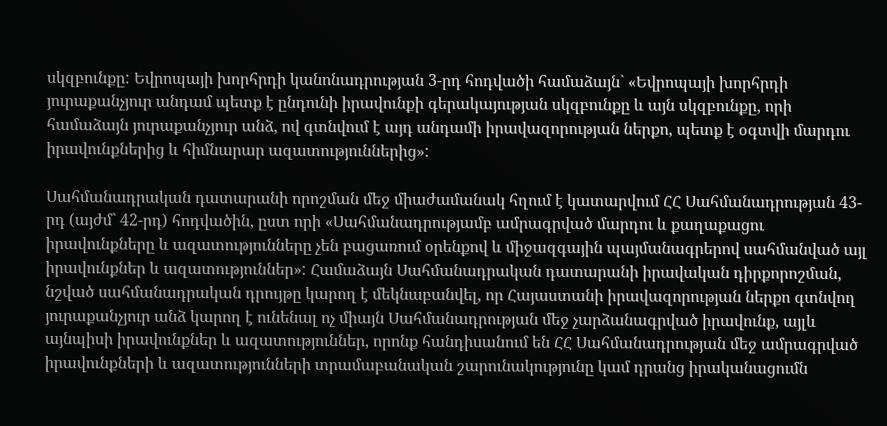սկզբունքը: Եվրոպայի խորհրդի կանոնադրության 3-րդ հոդվածի համաձայն` «Եվրոպայի խորհրդի յուրաքանչյուր անդամ պետք է ընդունի իրավունքի գերակայության սկզբունքը և այն սկզբունքը, որի համաձայն յուրաքանչյուր անձ, ով գտնվում է այդ անդամի իրավազորության ներքո, պետք է օգտվի մարդու իրավունքներից և հիմնարար ազատություններից»:

Սահմանադրական դատարանի որոշման մեջ միաժամանակ հղում է կատարվում ՀՀ Սահմանադրության 43-րդ (այժմ` 42-րդ) հոդվածին, ըստ որի «Սահմանադրությամբ ամրագրված մարդու և քաղաքացու իրավունքները և ազատությունները չեն բացառում օրենքով և միջազգային պայմանագրերով սահմանված այլ իրավունքներ և ազատություններ»: Համաձայն Սահմանադրական դատարանի իրավական դիրքորոշման, նշված սահմանադրական դրույթը կարող է մեկնաբանվել, որ Հայաստանի իրավազորության ներքո գտնվող յուրաքանչյուր անձ կարող է ունենալ ոչ միայն Սահմանադրության մեջ չարձանագրված իրավունք, այլև այնպիսի իրավունքներ և ազատություններ, որոնք հանդիսանում են ՀՀ Սահմանադրության մեջ ամրագրված իրավունքների և ազատությունների տրամաբանական շարունակությունը կամ դրանց իրականացումն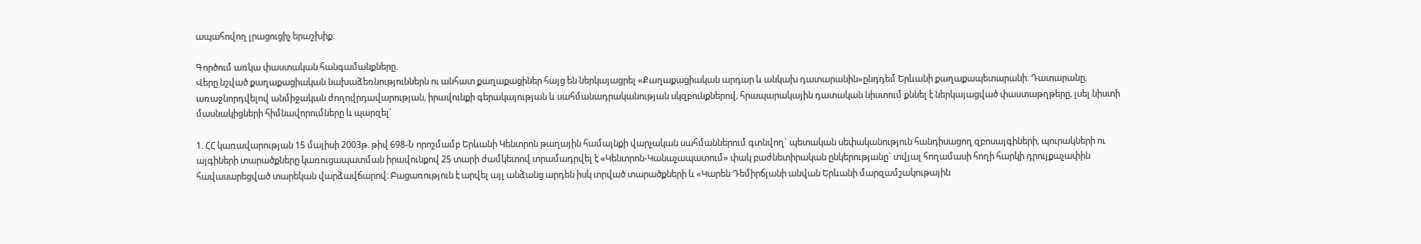ապահովող լրացուցիչ երաշխիք:

Գործում առկա փաստական հանգամանքները.
Վերը նշված քաղաքացիական նախաձեռնություններն ու անհատ քաղաքացիներ հայց են ներկայացրել «Քաղաքացիական արդար և անկախ դատարանին»ընդդեմ Երևանի քաղաքապետարանի: Դատարանը, առաջնորդվելով անմիջական ժողովրդավարության, իրավունքի գերակայության և սահմանադրականության սկզբունքներով, հրապարակային դատական նիստում քննել է ներկայացված փաստաթղթերը, լսել նիստի մասնակիցների հիմնավորումները և պարզել`

1. ՀՀ կառավարության 15 մայիսի 2003թ. թիվ 698-Ն որոշմամբ Երևանի Կենտրոն թաղային համայնքի վարչական սահմաններում գտնվող` պետական սեփականություն հանդիսացող զբոսայգիների, պուրակների ու այգիների տարածքները կառուցապատման իրավունքով 25 տարի ժամկետով տրամադրվել է «Կենտրոն-Կանաչապատում» փակ բաժնետիրական ընկերությանը` տվյալ հողամասի հողի հարկի դրույքաչափին հավասարեցված տարեկան վարձավճարով: Բացառություն է արվել այլ անձանց արդեն իսկ տրված տարածքների և «Կարեն Դեմիրճյանի անվան Երևանի մարզամշակութային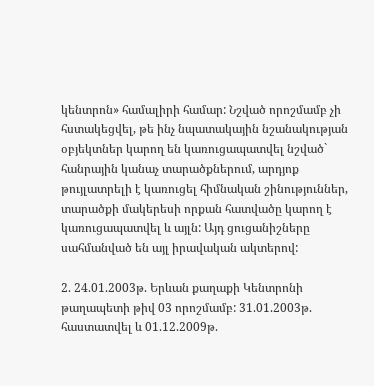կենտրոն» համալիրի համար: Նշված որոշմամբ չի հստակեցվել, թե ինչ նպատակային նշանակության օբյեկտներ կարող են կառուցապատվել նշված` հանրային կանաչ տարածքներում, արդյոք թույլատրելի է կառուցել հիմնական շինություններ, տարածքի մակերեսի որքան հատվածը կարող է կառուցապատվել և այլն: Այդ ցուցանիշները սահմանված են այլ իրավական ակտերով:

2. 24.01.2003թ. Երևան քաղաքի Կենտրոնի թաղապետի թիվ 03 որոշմամբ: 31.01.2003թ. հաստատվել և 01.12.2009թ.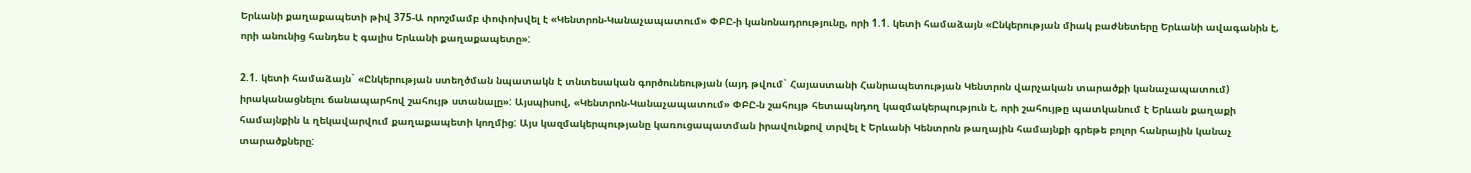Երևանի քաղաքապետի թիվ 375-Ա որոշմամբ փոփոխվել է «Կենտրոն-Կանաչապատում» ՓԲԸ-ի կանոնադրությունը, որի 1.1. կետի համաձայն «Ընկերության միակ բաժնետերը Երևանի ավագանին է, որի անունից հանդես է գալիս Երևանի քաղաքապետը»:

2.1. կետի համաձայն` «Ընկերության ստեղծման նպատակն է տնտեսական գործունեության (այդ թվում` Հայաստանի Հանրապետության Կենտրոն վարչական տարածքի կանաչապատում) իրականացնելու ճանապարհով շահույթ ստանալը»: Այսպիսով, «Կենտրոն-Կանաչապատում» ՓԲԸ-ն շահույթ հետապնդող կազմակերպություն է, որի շահույթը պատկանում է Երևան քաղաքի համայնքին և ղեկավարվում քաղաքապետի կողմից: Այս կազմակերպությանը կառուցապատման իրավունքով տրվել է Երևանի Կենտրոն թաղային համայնքի գրեթե բոլոր հանրային կանաչ տարածքները: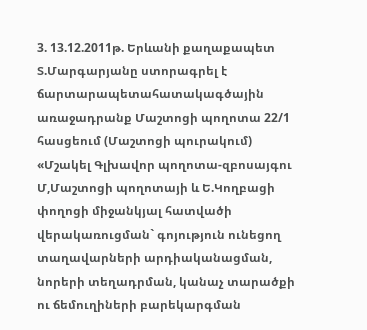3. 13.12.2011թ. Երևանի քաղաքապետ Տ.Մարգարյանը ստորագրել է ճարտարապետահատակագծային առաջադրանք Մաշտոցի պողոտա 22/1 հասցեում (Մաշտոցի պուրակում) «Մշակել Գլխավոր պողոտա-զբոսայգու Մ,Մաշտոցի պողոտայի և Ե.Կողբացի փողոցի միջանկյալ հատվածի վերակառուցման` գոյություն ունեցող տաղավարների արդիականացման, նորերի տեղադրման, կանաչ տարածքի ու ճեմուղիների բարեկարգման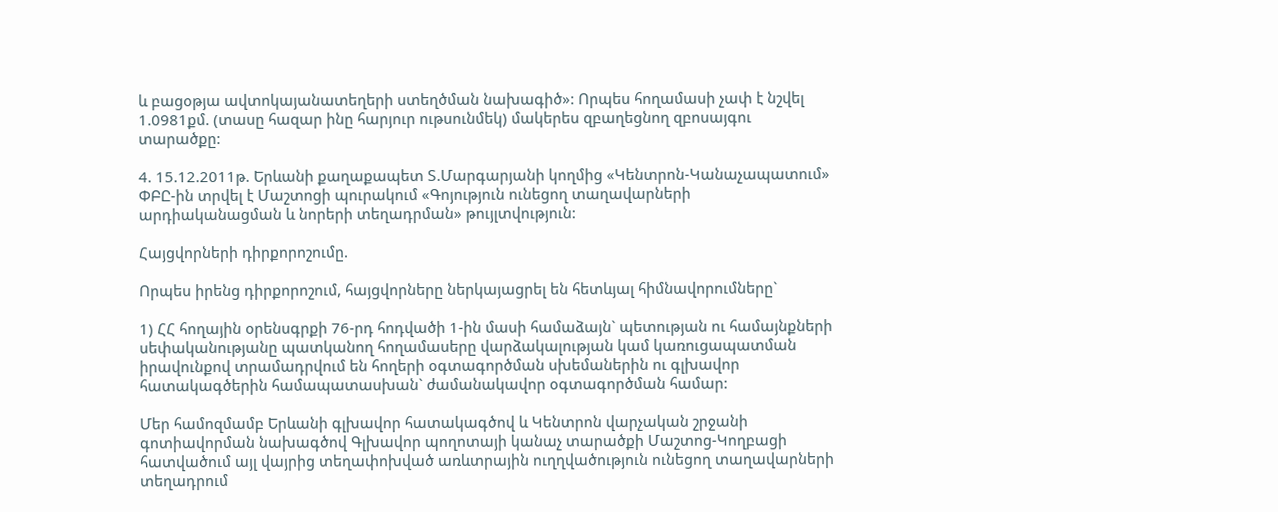և բացօթյա ավտոկայանատեղերի ստեղծման նախագիծ»: Որպես հողամասի չափ է նշվել 1.0981քմ. (տասը հազար ինը հարյուր ութսունմեկ) մակերես զբաղեցնող զբոսայգու տարածքը:

4. 15.12.2011թ. Երևանի քաղաքապետ Տ.Մարգարյանի կողմից «Կենտրոն-Կանաչապատում» ՓԲԸ-ին տրվել է Մաշտոցի պուրակում «Գոյություն ունեցող տաղավարների արդիականացման և նորերի տեղադրման» թույլտվություն:

Հայցվորների դիրքորոշումը.

Որպես իրենց դիրքորոշում, հայցվորները ներկայացրել են հետևյալ հիմնավորումները`

1) ՀՀ հողային օրենսգրքի 76-րդ հոդվածի 1-ին մասի համաձայն` պետության ու համայնքների սեփականությանը պատկանող հողամասերը վարձակալության կամ կառուցապատման իրավունքով տրամադրվում են հողերի օգտագործման սխեմաներին ու գլխավոր հատակագծերին համապատասխան` ժամանակավոր օգտագործման համար:

Մեր համոզմամբ Երևանի գլխավոր հատակագծով և Կենտրոն վարչական շրջանի գոտիավորման նախագծով Գլխավոր պողոտայի կանաչ տարածքի Մաշտոց-Կողբացի հատվածում այլ վայրից տեղափոխված առևտրային ուղղվածություն ունեցող տաղավարների տեղադրում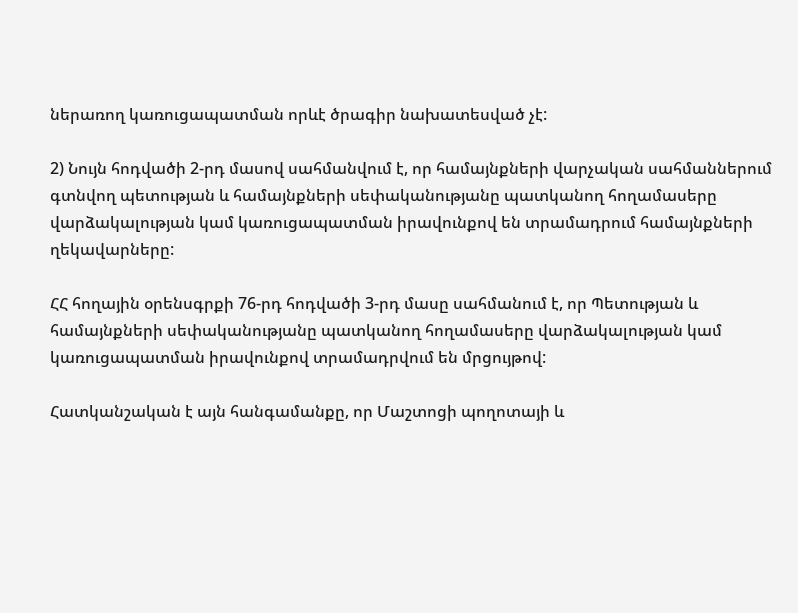ներառող կառուցապատման որևէ ծրագիր նախատեսված չէ:

2) Նույն հոդվածի 2-րդ մասով սահմանվում է, որ համայնքների վարչական սահմաններում գտնվող պետության և համայնքների սեփականությանը պատկանող հողամասերը վարձակալության կամ կառուցապատման իրավունքով են տրամադրում համայնքների ղեկավարները:

ՀՀ հողային օրենսգրքի 76-րդ հոդվածի 3-րդ մասը սահմանում է, որ Պետության և համայնքների սեփականությանը պատկանող հողամասերը վարձակալության կամ կառուցապատման իրավունքով տրամադրվում են մրցույթով:

Հատկանշական է այն հանգամանքը, որ Մաշտոցի պողոտայի և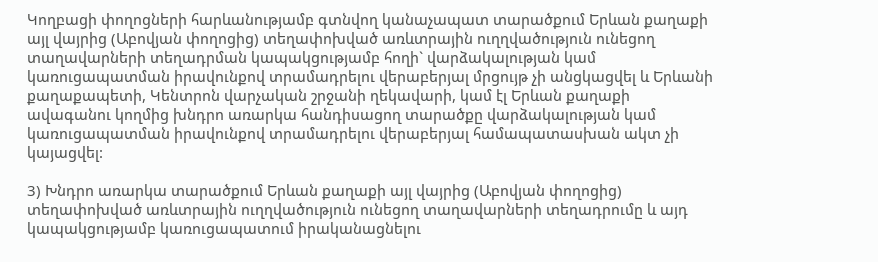Կողբացի փողոցների հարևանությամբ գտնվող կանաչապատ տարածքում Երևան քաղաքի այլ վայրից (Աբովյան փողոցից) տեղափոխված առևտրային ուղղվածություն ունեցող տաղավարների տեղադրման կապակցությամբ հողի` վարձակալության կամ կառուցապատման իրավունքով տրամադրելու վերաբերյալ մրցույթ չի անցկացվել և Երևանի քաղաքապետի, Կենտրոն վարչական շրջանի ղեկավարի, կամ էլ Երևան քաղաքի ավագանու կողմից խնդրո առարկա հանդիսացող տարածքը վարձակալության կամ կառուցապատման իրավունքով տրամադրելու վերաբերյալ համապատասխան ակտ չի կայացվել:

3) Խնդրո առարկա տարածքում Երևան քաղաքի այլ վայրից (Աբովյան փողոցից) տեղափոխված առևտրային ուղղվածություն ունեցող տաղավարների տեղադրումը և այդ կապակցությամբ կառուցապատում իրականացնելու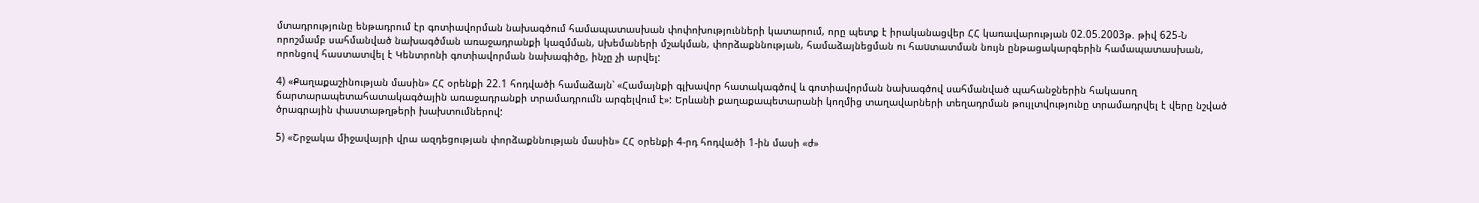մտադրությունը ենթադրում էր գոտիավորման նախագծում համապատասխան փոփոխությունների կատարում, որը պետք է իրականացվեր ՀՀ կառավարության 02.05.2003թ. թիվ 625-Ն որոշմամբ սահմանված նախագծման առաջադրանքի կազմման, uխեմաների մշակման, փորձաքննության, համաձայնեցման ու հաuտատման նույն ընթացակարգերին համապատասխան, որոնցով հաստատվել է Կենտրոնի գոտիավորման նախագիծը, ինչը չի արվել:

4) «Քաղաքաշինության մասին» ՀՀ օրենքի 22.1 հոդվածի համաձայն՝ «Համայնքի գլխավոր հատակագծով և գոտիավորման նախագծով սահմանված պահանջներին հակասող ճարտարապետահատակագծային առաջադրանքի տրամադրումն արգելվում է»: Երևանի քաղաքապետարանի կողմից տաղավարների տեղադրման թույլտվությունը տրամադրվել է վերը նշված ծրագրային փաստաթղթերի խախտումներով:

5) «Շրջակա միջավայրի վրա ազդեցության փորձաքննության մասին» ՀՀ օրենքի 4-րդ հոդվածի 1-ին մասի «ժ»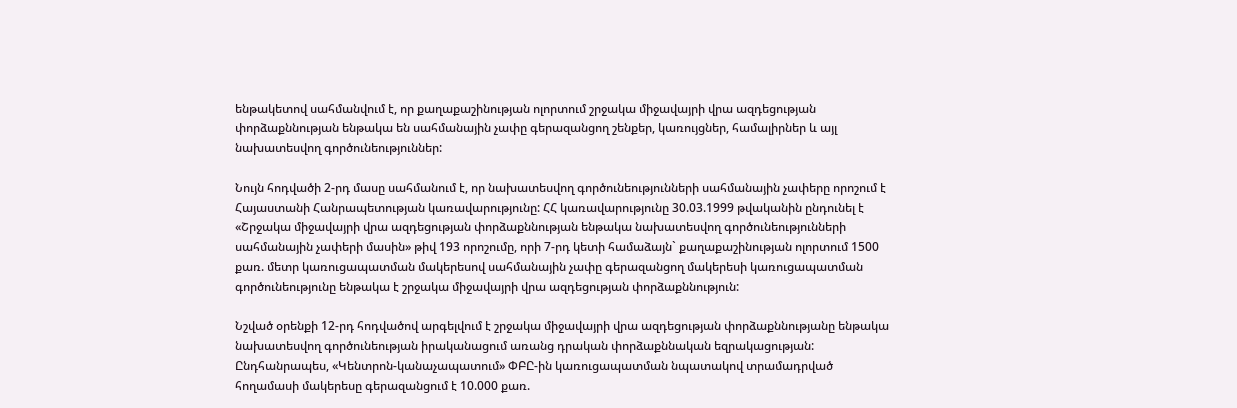ենթակետով սահմանվում է, որ քաղաքաշինության ոլորտում շրջակա միջավայրի վրա ազդեցության փորձաքննության ենթակա են սահմանային չափը գերազանցող շենքեր, կառույցներ, համալիրներ և այլ նախատեսվող գործունեություններ:

Նույն հոդվածի 2-րդ մասը սահմանում է, որ նախատեսվող գործունեությունների սահմանային չափերը որոշում է Հայաստանի Հանրապետության կառավարությունը: ՀՀ կառավարությունը 30.03.1999 թվականին ընդունել է «Շրջակա միջավայրի վրա ազդեցության փորձաքննության ենթակա նախատեսվող գործունեությունների սահմանային չափերի մասին» թիվ 193 որոշումը, որի 7-րդ կետի համաձայն` քաղաքաշինության ոլորտում 1500 քառ. մետր կառուցապատման մակերեսով սահմանային չափը գերազանցող մակերեսի կառուցապատման գործունեությունը ենթակա է շրջակա միջավայրի վրա ազդեցության փորձաքննություն:

Նշված օրենքի 12-րդ հոդվածով արգելվում է շրջակա միջավայրի վրա ազդեցության փորձաքննությանը ենթակա նախատեսվող գործունեության իրականացում առանց դրական փորձաքննական եզրակացության:
Ընդհանրապես, «Կենտրոն-կանաչապատում» ՓԲԸ-ին կառուցապատման նպատակով տրամադրված հողամասի մակերեսը գերազանցում է 10.000 քառ.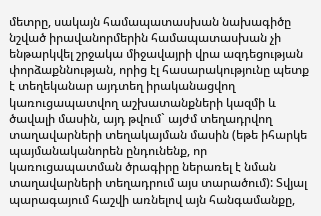մետրը, սակայն համապատասխան նախագիծը նշված իրավանորմերին համապատասխան չի ենթարկվել շրջակա միջավայրի վրա ազդեցության փորձաքննության, որից էլ հասարակությունը պետք է տեղեկանար այդտեղ իրականացվող կառուցապատվող աշխատանքների կազմի և ծավալի մասին, այդ թվում` այժմ տեղադրվող տաղավարների տեղակայման մասին (եթե իհարկե պայմանականորեն ընդունենք, որ կառուցապատման ծրագիրը ներառել է նման տաղավարների տեղադրում այս տարածում): Տվյալ պարագայում հաշվի առնելով այն հանգամանքը,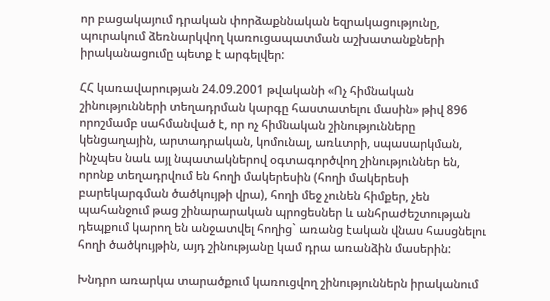որ բացակայում դրական փորձաքննական եզրակացությունը, պուրակում ձեռնարկվող կառուցապատման աշխատանքների իրականացումը պետք է արգելվեր:

ՀՀ կառավարության 24.09.2001 թվականի «Ոչ հիմնական շինությունների տեղադրման կարգը հաստատելու մասին» թիվ 896 որոշմամբ սահմանված է, որ ոչ հիմնական շինությունները կենցաղային, արտադրական, կոմունալ, առևտրի, սպասարկման, ինչպես նաև այլ նպատակներով օգտագործվող շինություններ են, որոնք տեղադրվում են հողի մակերեսին (հողի մակերեսի բարեկարգման ծածկույթի վրա), հողի մեջ չունեն հիմքեր, չեն պահանջում թաց շինարարական պրոցեսներ և անհրաժեշտության դեպքում կարող են անջատվել հողից` առանց էական վնաս հասցնելու հողի ծածկույթին, այդ շինությանը կամ դրա առանձին մասերին:

Խնդրո առարկա տարածքում կառուցվող շինություններն իրականում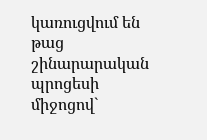կառուցվում են թաց շինարարական պրոցեսի միջոցով`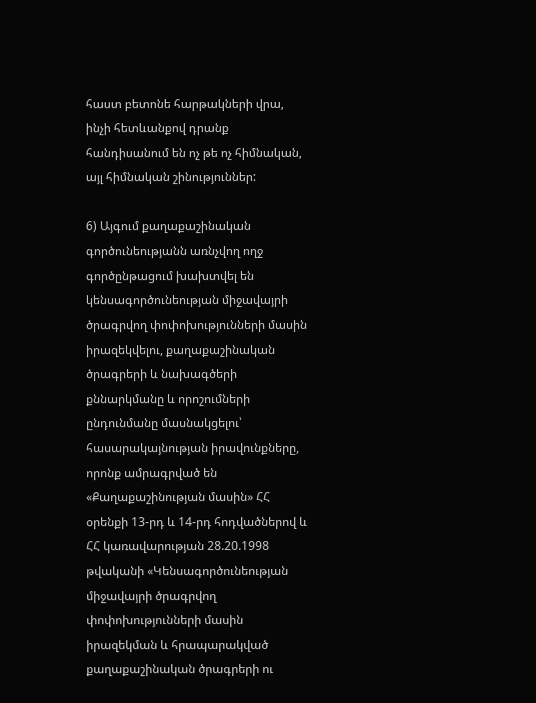հաստ բետոնե հարթակների վրա, ինչի հետևանքով դրանք հանդիսանում են ոչ թե ոչ հիմնական, այլ հիմնական շինություններ:

6) Այգում քաղաքաշինական գործունեությանն առնչվող ողջ գործընթացում խախտվել են կենսագործունեության միջավայրի ծրագրվող փոփոխությունների մասին իրազեկվելու, քաղաքաշինական ծրագրերի և նախագծերի քննարկմանը և որոշումների ընդունմանը մասնակցելու՝ հասարակայնության իրավունքները, որոնք ամրագրված են «Քաղաքաշինության մասին» ՀՀ օրենքի 13-րդ և 14-րդ հոդվածներով և ՀՀ կառավարության 28.20.1998 թվականի «Կենսագործունեության միջավայրի ծրագրվող փոփոխությունների մասին իրազեկման և հրապարակված քաղաքաշինական ծրագրերի ու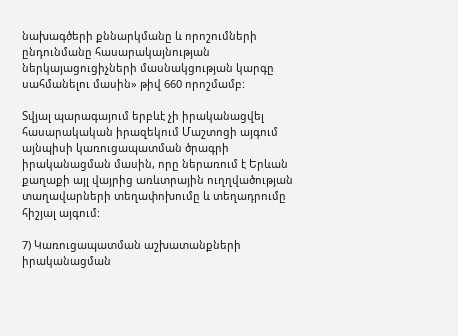նախագծերի քննարկմանը և որոշումների ընդունմանը հասարակայնության ներկայացուցիչների մասնակցության կարգը սահմանելու մասին» թիվ 660 որոշմամբ:

Տվյալ պարագայում երբևէ չի իրականացվել հասարակական իրազեկում Մաշտոցի այգում այնպիսի կառուցապատման ծրագրի իրականացման մասին, որը ներառում է Երևան քաղաքի այլ վայրից առևտրային ուղղվածության տաղավարների տեղափոխումը և տեղադրումը հիշյալ այգում:

7) Կառուցապատման աշխատանքների իրականացման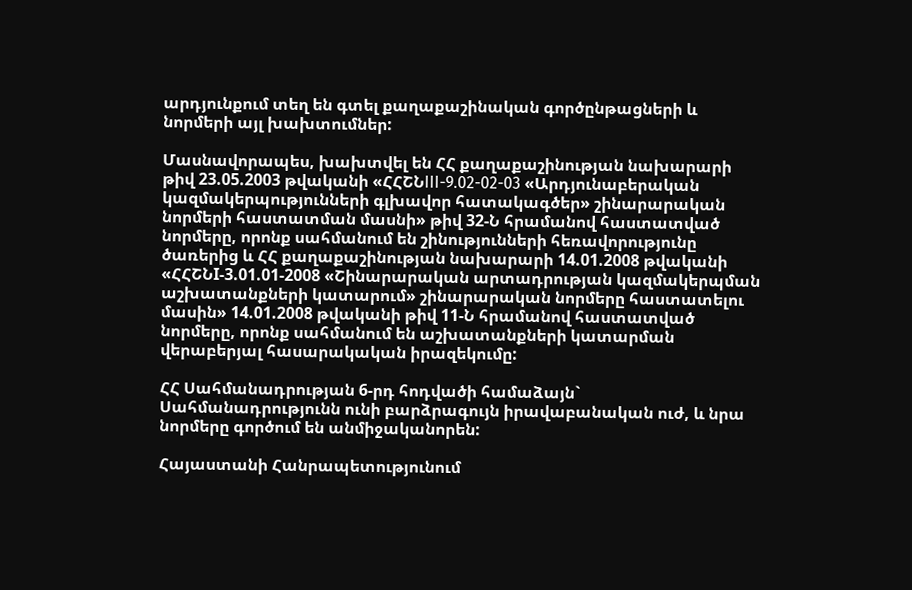արդյունքում տեղ են գտել քաղաքաշինական գործընթացների և նորմերի այլ խախտումներ:

Մասնավորապես, խախտվել են ՀՀ քաղաքաշինության նախարարի թիվ 23.05.2003 թվականի «ՀՀՇՆIII-9.02-02-03 «Արդյունաբերական կազմակերպությունների գլխավոր հատակագծեր» շինարարական նորմերի հաստատման մասնի» թիվ 32-Ն հրամանով հաստատված նորմերը, որոնք սահմանում են շինությունների հեռավորությունը ծառերից և ՀՀ քաղաքաշինության նախարարի 14.01.2008 թվականի «ՀՀՇՆI-3.01.01-2008 «Շինարարական արտադրության կազմակերպման աշխատանքների կատարում» շինարարական նորմերը հաստատելու մասին» 14.01.2008 թվականի թիվ 11-Ն հրամանով հաստատված նորմերը, որոնք սահմանում են աշխատանքների կատարման վերաբերյալ հասարակական իրազեկումը:

ՀՀ Սահմանադրության 6-րդ հոդվածի համաձայն` Սահմանադրությունն ունի բարձրագույն իրավաբանական ուժ, և նրա նորմերը գործում են անմիջականորեն:

Հայաստանի Հանրապետությունում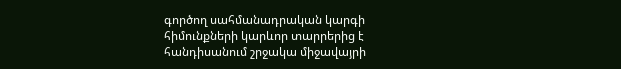գործող սահմանադրական կարգի հիմունքների կարևոր տարրերից է հանդիսանում շրջակա միջավայրի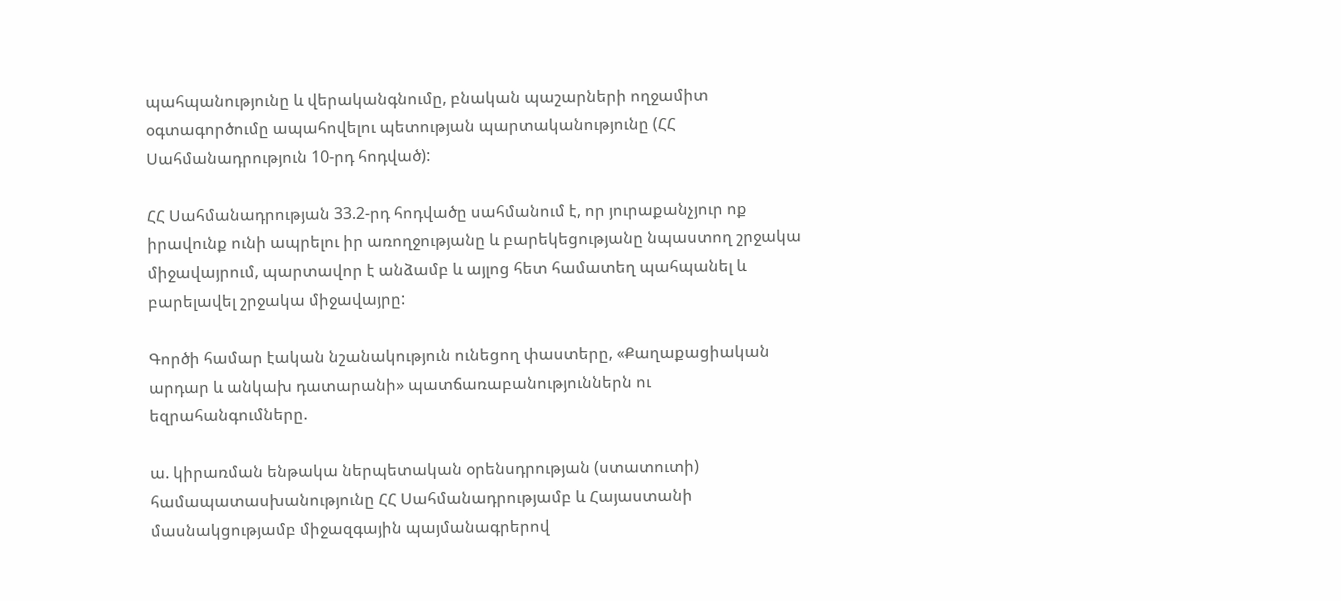պահպանությունը և վերականգնումը, բնական պաշարների ողջամիտ օգտագործումը ապահովելու պետության պարտականությունը (ՀՀ Սահմանադրություն 10-րդ հոդված):

ՀՀ Սահմանադրության 33.2-րդ հոդվածը սահմանում է, որ յուրաքանչյուր ոք իրավունք ունի ապրելու իր առողջությանը և բարեկեցությանը նպաստող շրջակա միջավայրում, պարտավոր է անձամբ և այլոց հետ համատեղ պահպանել և բարելավել շրջակա միջավայրը:

Գործի համար էական նշանակություն ունեցող փաստերը, «Քաղաքացիական արդար և անկախ դատարանի» պատճառաբանություններն ու եզրահանգումները.

ա. կիրառման ենթակա ներպետական օրենսդրության (ստատուտի) համապատասխանությունը ՀՀ Սահմանադրությամբ և Հայաստանի մասնակցությամբ միջազգային պայմանագրերով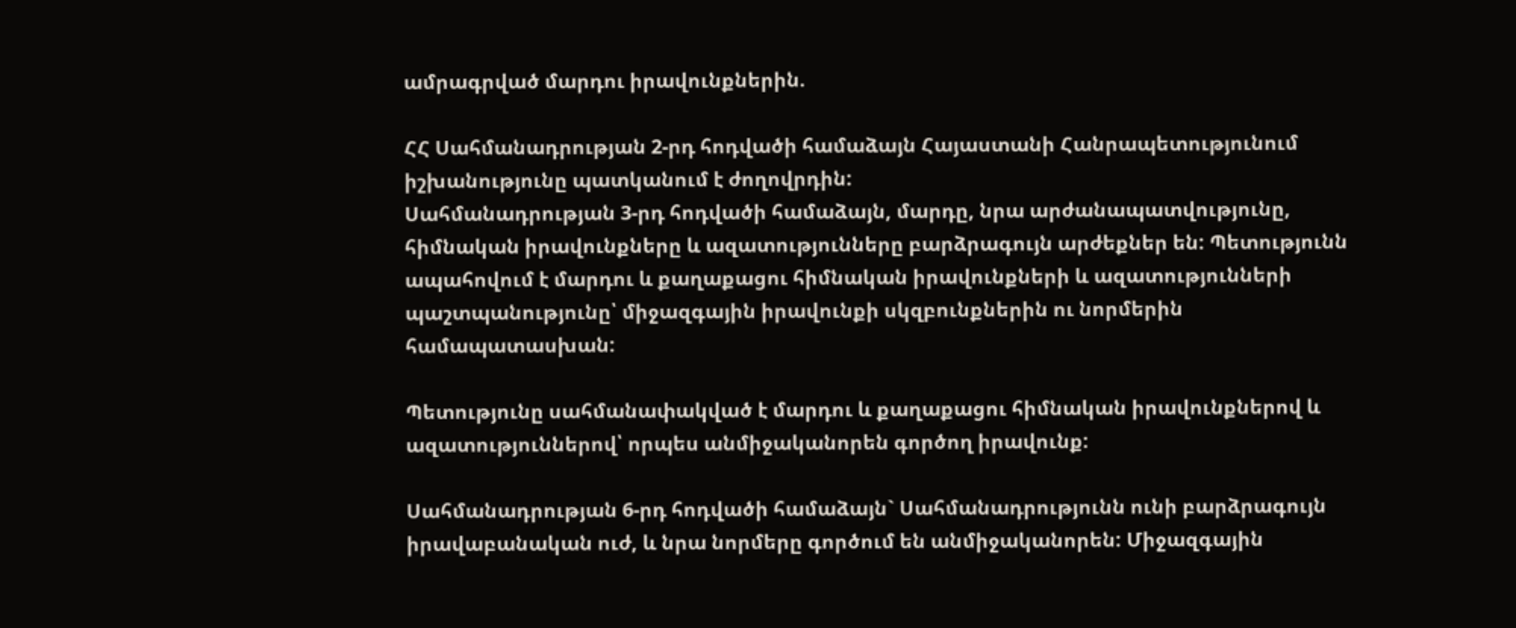ամրագրված մարդու իրավունքներին.

ՀՀ Սահմանադրության 2-րդ հոդվածի համաձայն Հայաստանի Հանրապետությունում իշխանությունը պատկանում է ժողովրդին:
Սահմանադրության 3-րդ հոդվածի համաձայն, մարդը, նրա արժանապատվությունը, հիմնական իրավունքները և ազատությունները բարձրագույն արժեքներ են: Պետությունն ապահովում է մարդու և քաղաքացու հիմնական իրավունքների և ազատությունների պաշտպանությունը՝ միջազգային իրավունքի սկզբունքներին ու նորմերին համապատասխան:

Պետությունը սահմանափակված է մարդու և քաղաքացու հիմնական իրավունքներով և ազատություններով՝ որպես անմիջականորեն գործող իրավունք:

Սահմանադրության 6-րդ հոդվածի համաձայն` Սահմանադրությունն ունի բարձրագույն իրավաբանական ուժ, և նրա նորմերը գործում են անմիջականորեն: Միջազգային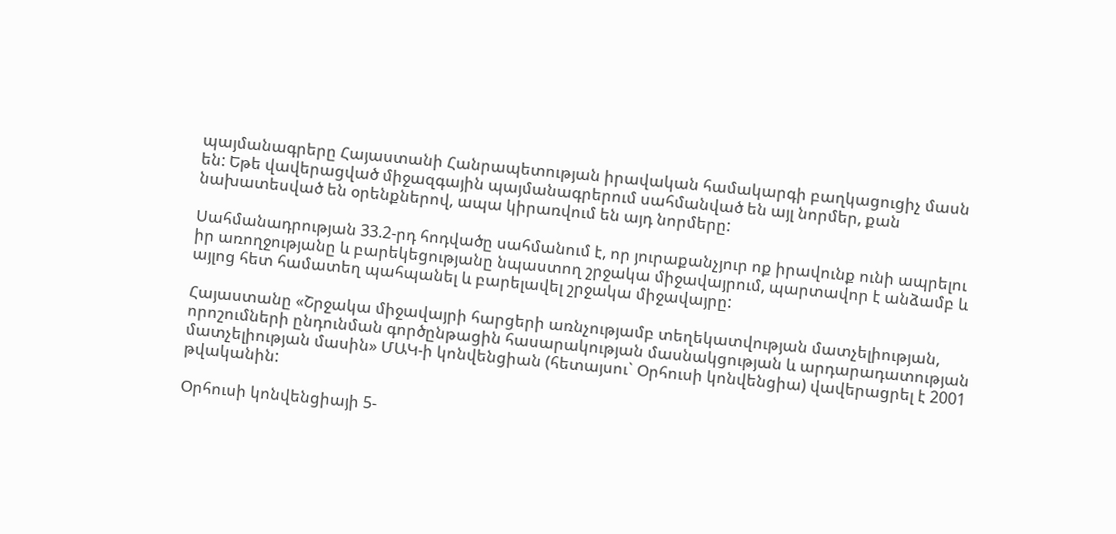պայմանագրերը Հայաստանի Հանրապետության իրավական համակարգի բաղկացուցիչ մասն են: Եթե վավերացված միջազգային պայմանագրերում սահմանված են այլ նորմեր, քան նախատեսված են օրենքներով, ապա կիրառվում են այդ նորմերը:

Սահմանադրության 33.2-րդ հոդվածը սահմանում է, որ յուրաքանչյուր ոք իրավունք ունի ապրելու իր առողջությանը և բարեկեցությանը նպաստող շրջակա միջավայրում, պարտավոր է անձամբ և այլոց հետ համատեղ պահպանել և բարելավել շրջակա միջավայրը:

Հայաստանը «Շրջակա միջավայրի հարցերի առնչությամբ տեղեկատվության մատչելիության, որոշումների ընդունման գործընթացին հասարակության մասնակցության և արդարադատության մատչելիության մասին» ՄԱԿ-ի կոնվենցիան (հետայսու` Օրհուսի կոնվենցիա) վավերացրել է 2001 թվականին:

Օրհուսի կոնվենցիայի 5-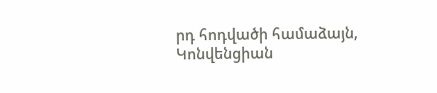րդ հոդվածի համաձայն, Կոնվենցիան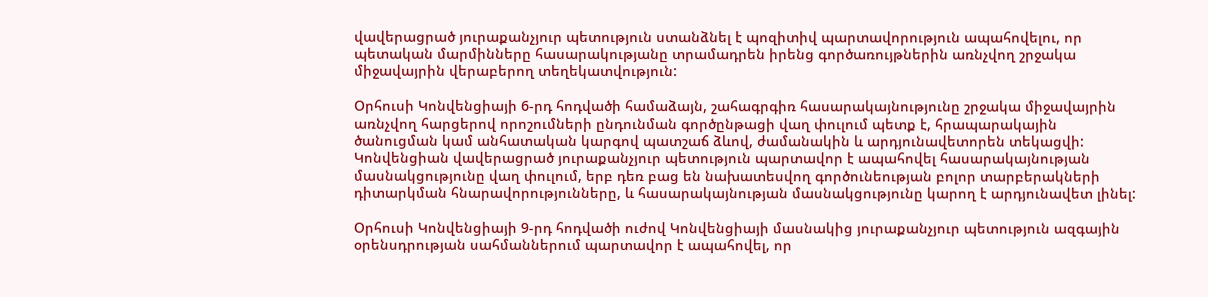վավերացրած յուրաքանչյուր պետություն ստանձնել է պոզիտիվ պարտավորություն ապահովելու, որ պետական մարմինները հասարակությանը տրամադրեն իրենց գործառույթներին առնչվող շրջակա միջավայրին վերաբերող տեղեկատվություն:

Օրհուսի Կոնվենցիայի 6-րդ հոդվածի համաձայն, շահագրգիռ հասարակայնությունը շրջակա միջավայրին առնչվող հարցերով որոշումների ընդունման գործընթացի վաղ փուլում պետք է, հրապարակային ծանուցման կամ անհատական կարգով պատշաճ ձևով, ժամանակին և արդյունավետորեն տեկացվի: Կոնվենցիան վավերացրած յուրաքանչյուր պետություն պարտավոր է ապահովել հասարակայնության մասնակցությունը վաղ փուլում, երբ դեռ բաց են նախատեսվող գործունեության բոլոր տարբերակների դիտարկման հնարավորությունները, և հասարակայնության մասնակցությունը կարող է արդյունավետ լինել:

Օրհուսի Կոնվենցիայի 9-րդ հոդվածի ուժով Կոնվենցիայի մասնակից յուրաքանչյուր պետություն ազգային օրենսդրության սահմաններում պարտավոր է ապահովել, որ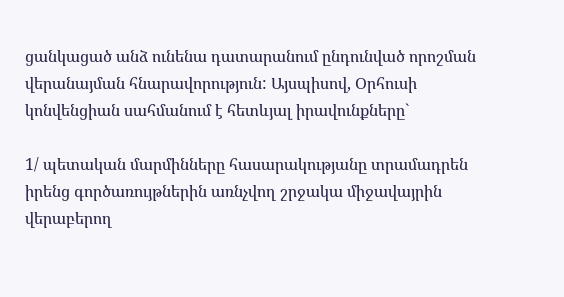ցանկացած անձ ունենա դատարանում ընդունված որոշման վերանայման հնարավորություն: Այսպիսով, Օրհուսի կոնվենցիան սահմանում է հետևյալ իրավունքները`

1/ պետական մարմինները հասարակությանը տրամադրեն իրենց գործառույթներին առնչվող շրջակա միջավայրին վերաբերող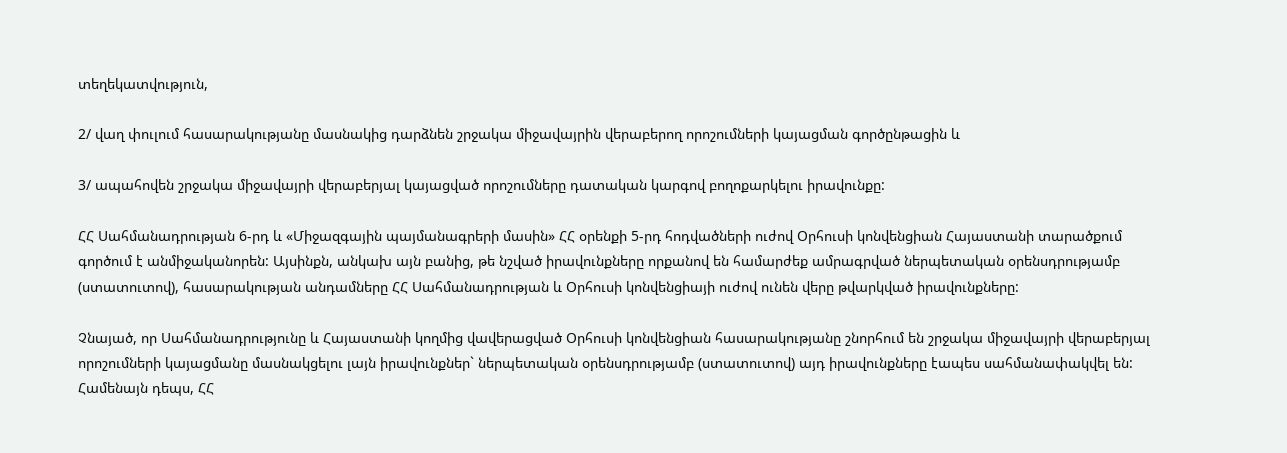տեղեկատվություն,

2/ վաղ փուլում հասարակությանը մասնակից դարձնեն շրջակա միջավայրին վերաբերող որոշումների կայացման գործընթացին և

3/ ապահովեն շրջակա միջավայրի վերաբերյալ կայացված որոշումները դատական կարգով բողոքարկելու իրավունքը:

ՀՀ Սահմանադրության 6-րդ և «Միջազգային պայմանագրերի մասին» ՀՀ օրենքի 5-րդ հոդվածների ուժով Օրհուսի կոնվենցիան Հայաստանի տարածքում գործում է անմիջականորեն: Այսինքն, անկախ այն բանից, թե նշված իրավունքները որքանով են համարժեք ամրագրված ներպետական օրենսդրությամբ (ստատուտով), հասարակության անդամները ՀՀ Սահմանադրության և Օրհուսի կոնվենցիայի ուժով ունեն վերը թվարկված իրավունքները:

Չնայած, որ Սահմանադրությունը և Հայաստանի կողմից վավերացված Օրհուսի կոնվենցիան հասարակությանը շնորհում են շրջակա միջավայրի վերաբերյալ որոշումների կայացմանը մասնակցելու լայն իրավունքներ` ներպետական օրենսդրությամբ (ստատուտով) այդ իրավունքները էապես սահմանափակվել են: Համենայն դեպս, ՀՀ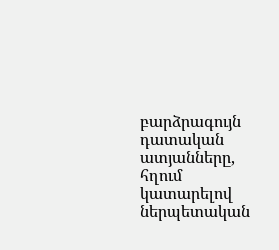բարձրագույն դատական ատյանները, հղում կատարելով ներպետական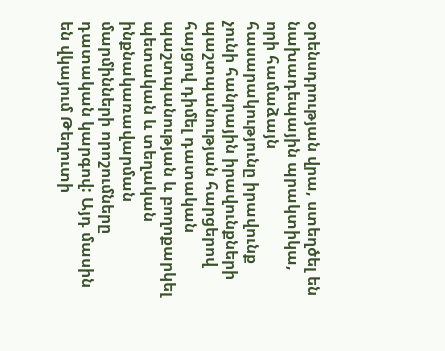օրենսդրության վրա, ստեղծել են նախադեպային պրակտիկա, որի համաձայն հասարակությունը իրավունք չունի հանրային իրավունքների պաշտպանության հարցերով հայցով դիմել դատական պաշտպանության և բողոքարկել պետական և տեղական ինքնակառավարման մարմինների որոշումները դատական կարգով: Այդ մասին են վկայում Թեղուտի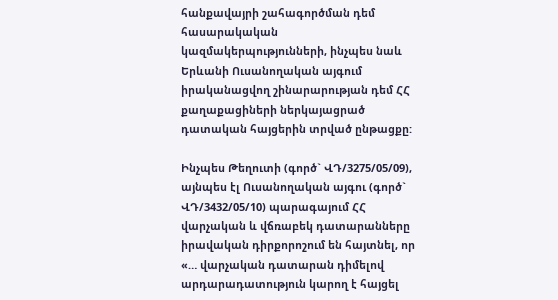հանքավայրի շահագործման դեմ հասարակական կազմակերպությունների, ինչպես նաև Երևանի Ուսանողական այգում իրականացվող շինարարության դեմ ՀՀ քաղաքացիների ներկայացրած դատական հայցերին տրված ընթացքը:

Ինչպես Թեղուտի (գործ` ՎԴ/3275/05/09), այնպես էլ Ուսանողական այգու (գործ` ՎԴ/3432/05/10) պարագայում ՀՀ վարչական և վճռաբեկ դատարանները իրավական դիրքորոշում են հայտնել, որ «… վարչական դատարան դիմելով արդարադատություն կարող է հայցել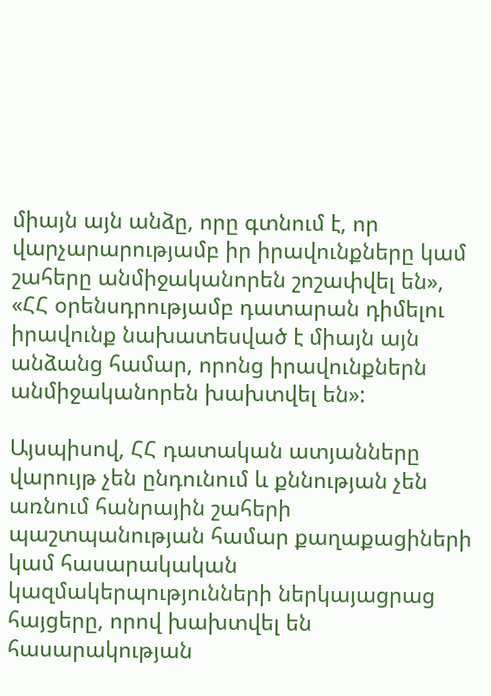միայն այն անձը, որը գտնում է, որ վարչարարությամբ իր իրավունքները կամ շահերը անմիջականորեն շոշափվել են», «ՀՀ օրենսդրությամբ դատարան դիմելու իրավունք նախատեսված է միայն այն անձանց համար, որոնց իրավունքներն անմիջականորեն խախտվել են»:

Այսպիսով, ՀՀ դատական ատյանները վարույթ չեն ընդունում և քննության չեն առնում հանրային շահերի պաշտպանության համար քաղաքացիների կամ հասարակական կազմակերպությունների ներկայացրաց հայցերը, որով խախտվել են հասարակության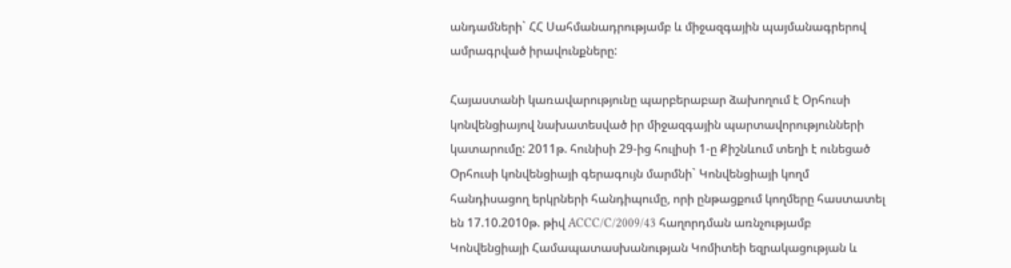անդամների` ՀՀ Սահմանադրությամբ և միջազգային պայմանագրերով ամրագրված իրավունքները:

Հայաստանի կառավարությունը պարբերաբար ձախողում է Օրհուսի կոնվենցիայով նախատեսված իր միջազգային պարտավորությունների կատարումը: 2011թ. հունիսի 29-ից հուլիսի 1-ը Քիշնևում տեղի է ունեցած Օրհուսի կոնվենցիայի գերագույն մարմնի` Կոնվենցիայի կողմ հանդիսացող երկրների հանդիպումը, որի ընթացքում կողմերը հաստատել են 17.10.2010թ. թիվ ACCC/C/2009/43 հաղորդման առնչությամբ Կոնվենցիայի Համապատասխանության Կոմիտեի եզրակացության և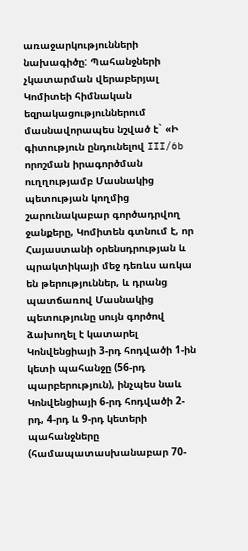առաջարկությունների նախագիծը: Պահանջների չկատարման վերաբերյալ Կոմիտեի հիմնական եզրակացություններում մասնավորապես նշված է` «Ի գիտություն ընդունելով III/6b որոշման իրագործման ուղղությամբ Մասնակից պետության կողմից շարունակաբար գործադրվող ջանքերը, Կոմիտեն գտնում է, որ Հայաստանի օրենսդրության և պրակտիկայի մեջ դեռևս առկա են թերություններ, և դրանց պատճառով Մասնակից պետությունը սույն գործով ձախողել է կատարել Կոնվենցիայի 3-րդ հոդվածի 1-ին կետի պահանջը (56-րդ պարբերություն), ինչպես նաև Կոնվենցիայի 6-րդ հոդվածի 2-րդ, 4-րդ և 9-րդ կետերի պահանջները (համապատասխանաբար 70-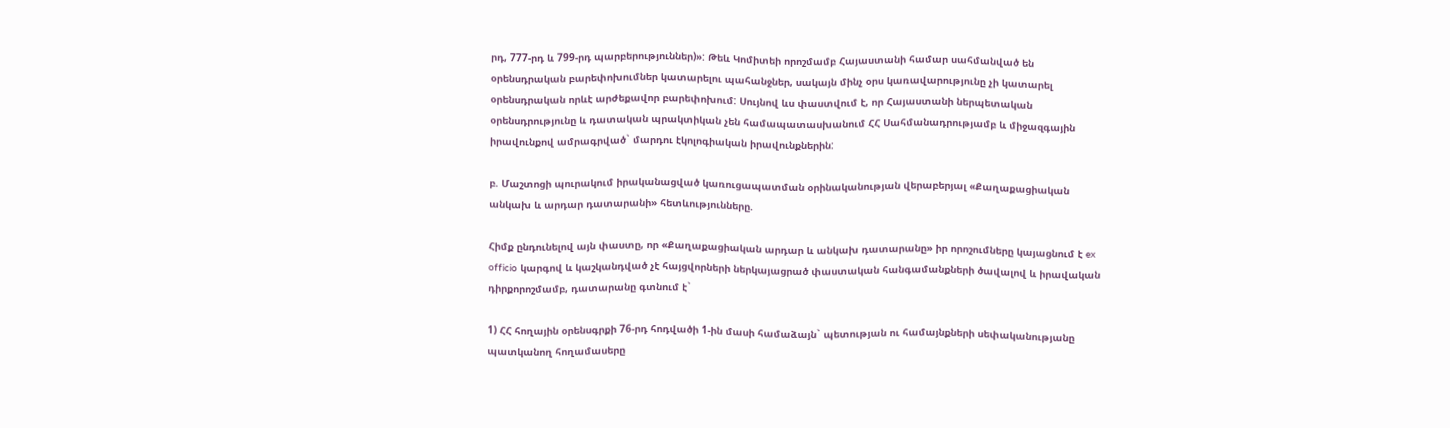րդ, 777-րդ և 799-րդ պարբերություններ)»: Թեև Կոմիտեի որոշմամբ Հայաստանի համար սահմանված են օրենսդրական բարեփոխումներ կատարելու պահանջներ, սակայն մինչ օրս կառավարությունը չի կատարել օրենսդրական որևէ արժեքավոր բարեփոխում: Սույնով ևս փաստվում է, որ Հայաստանի ներպետական օրենսդրությունը և դատական պրակտիկան չեն համապատասխանում ՀՀ Սահմանադրությամբ և միջազգային իրավունքով ամրագրված` մարդու էկոլոգիական իրավունքներին:

բ. Մաշտոցի պուրակում իրականացված կառուցապատման օրինականության վերաբերյալ «Քաղաքացիական անկախ և արդար դատարանի» հետևությունները.

Հիմք ընդունելով այն փաստը, որ «Քաղաքացիական արդար և անկախ դատարանը» իր որոշումները կայացնում է ex officio կարգով և կաշկանդված չէ հայցվորների ներկայացրած փաստական հանգամանքների ծավալով և իրավական դիրքորոշմամբ, դատարանը գտնում է`

1) ՀՀ հողային օրենսգրքի 76-րդ հոդվածի 1-ին մասի համաձայն` պետության ու համայնքների սեփականությանը պատկանող հողամասերը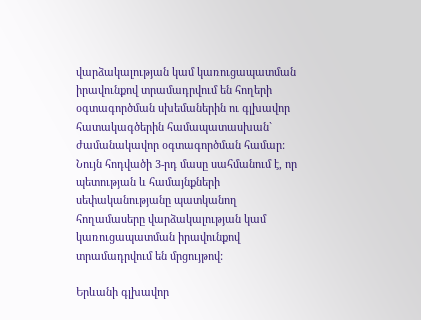վարձակալության կամ կառուցապատման իրավունքով տրամադրվում են հողերի օգտագործման սխեմաներին ու գլխավոր հատակագծերին համապատասխան` ժամանակավոր օգտագործման համար: Նույն հոդվածի 3-րդ մասը սահմանում է, որ պետության և համայնքների սեփականությանը պատկանող հողամասերը վարձակալության կամ կառուցապատման իրավունքով տրամադրվում են մրցույթով:

Երևանի գլխավոր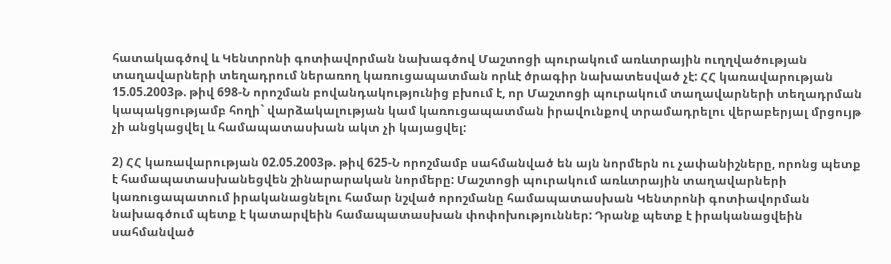հատակագծով և Կենտրոնի գոտիավորման նախագծով Մաշտոցի պուրակում առևտրային ուղղվածության տաղավարների տեղադրում ներառող կառուցապատման որևէ ծրագիր նախատեսված չէ: ՀՀ կառավարության 15.05.2003թ. թիվ 698-Ն որոշման բովանդակությունից բխում է, որ Մաշտոցի պուրակում տաղավարների տեղադրման կապակցությամբ հողի` վարձակալության կամ կառուցապատման իրավունքով տրամադրելու վերաբերյալ մրցույթ չի անցկացվել և համապատասխան ակտ չի կայացվել:

2) ՀՀ կառավարության 02.05.2003թ. թիվ 625-Ն որոշմամբ սահմանված են այն նորմերն ու չափանիշները, որոնց պետք է համապատասխանեցվեն շինարարական նորմերը: Մաշտոցի պուրակում առևտրային տաղավարների կառուցապատում իրականացնելու համար նշված որոշմանը համապատասխան Կենտրոնի գոտիավորման նախագծում պետք է կատարվեին համապատասխան փոփոխություններ: Դրանք պետք է իրականացվեին սահմանված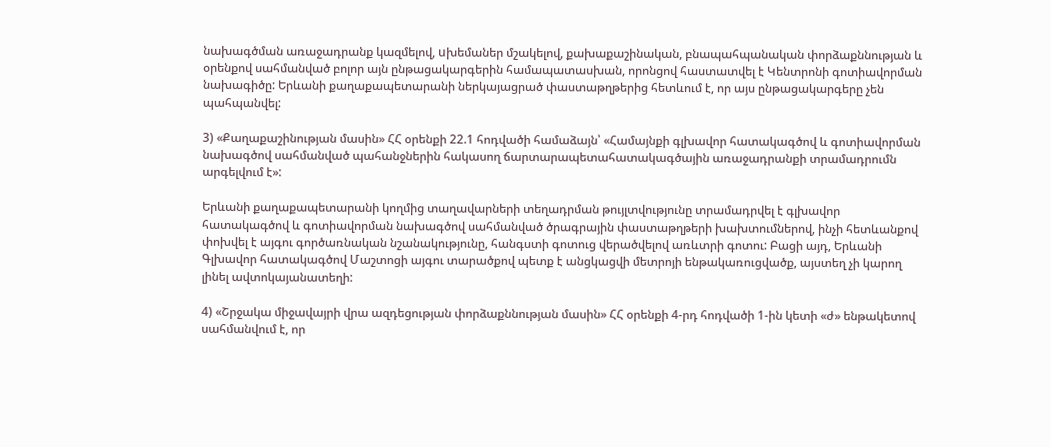նախագծման առաջադրանք կազմելով, uխեմաներ մշակելով, քախաքաշինական, բնապահպանական փորձաքննության և օրենքով սահմանված բոլոր այն ընթացակարգերին համապատասխան, որոնցով հաստատվել է Կենտրոնի գոտիավորման նախագիծը: Երևանի քաղաքապետարանի ներկայացրած փաստաթղթերից հետևում է, որ այս ընթացակարգերը չեն պահպանվել:

3) «Քաղաքաշինության մասին» ՀՀ օրենքի 22.1 հոդվածի համաձայն՝ «Համայնքի գլխավոր հատակագծով և գոտիավորման նախագծով սահմանված պահանջներին հակասող ճարտարապետահատակագծային առաջադրանքի տրամադրումն արգելվում է»:

Երևանի քաղաքապետարանի կողմից տաղավարների տեղադրման թույլտվությունը տրամադրվել է գլխավոր հատակագծով և գոտիավորման նախագծով սահմանված ծրագրային փաստաթղթերի խախտումներով, ինչի հետևանքով փոխվել է այգու գործառնական նշանակությունը, հանգստի գոտուց վերածվելով առևտրի գոտու: Բացի այդ, Երևանի Գլխավոր հատակագծով Մաշտոցի այգու տարածքով պետք է անցկացվի մետրոյի ենթակառուցվածք, այստեղ չի կարող լինել ավտոկայանատեղի:

4) «Շրջակա միջավայրի վրա ազդեցության փորձաքննության մասին» ՀՀ օրենքի 4-րդ հոդվածի 1-ին կետի «ժ» ենթակետով սահմանվում է, որ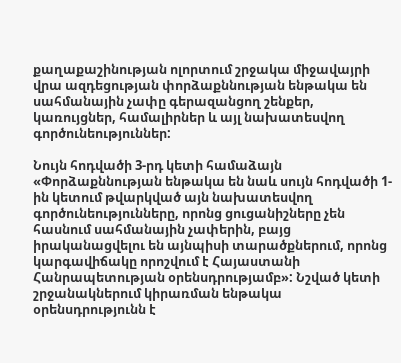քաղաքաշինության ոլորտում շրջակա միջավայրի վրա ազդեցության փորձաքննության ենթակա են սահմանային չափը գերազանցող շենքեր, կառույցներ, համալիրներ և այլ նախատեսվող գործունեություններ:

Նույն հոդվածի 3-րդ կետի համաձայն «Փորձաքննության ենթակա են նաև սույն հոդվածի 1-ին կետում թվարկված այն նախատեսվող գործունեությունները, որոնց ցուցանիշները չեն հասնում սահմանային չափերին, բայց իրականացվելու են այնպիսի տարածքներում, որոնց կարգավիճակը որոշվում է Հայաստանի Հանրապետության օրենսդրությամբ»: Նշված կետի շրջանակներում կիրառման ենթակա օրենսդրությունն է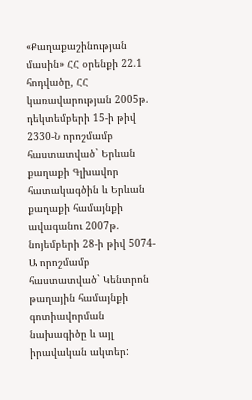«Քաղաքաշինության մասին» ՀՀ օրենքի 22.1 հոդվածը, ՀՀ կառավարության 2005թ. դեկտեմբերի 15-ի թիվ 2330-Ն որոշմամբ հաստատված` Երևան քաղաքի Գլխավոր հատակագծին և Երևան քաղաքի համայնքի ավագանու 2007թ. նոյեմբերի 28-ի թիվ 5074-Ա որոշմամբ հաստատված` Կենտրոն թաղային համայնքի գոտիավորման նախագիծը և այլ իրավական ակտեր: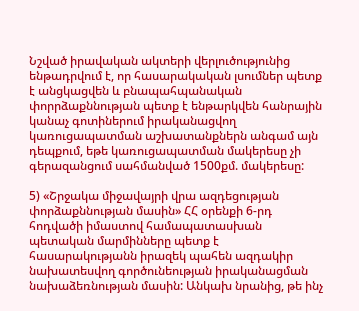Նշված իրավական ակտերի վերլուծությունից ենթադրվում է, որ հասարակական լսումներ պետք է անցկացվեն և բնապահպանական փորրձաքննության պետք է ենթարկվեն հանրային կանաչ գոտիներում իրականացվող կառուցապատման աշխատանքներն անգամ այն դեպքում, եթե կառուցապատման մակերեսը չի գերազանցում սահմանված 1500քմ. մակերեսը:

5) «Շրջակա միջավայրի վրա ազդեցության փորձաքննության մասին» ՀՀ օրենքի 6-րդ հոդվածի իմաստով համապատասխան պետական մարմինները պետք է հասարակությանն իրազեկ պահեն ազդակիր նախատեսվող գործունեության իրականացման նախաձեռնության մասին: Անկախ նրանից, թե ինչ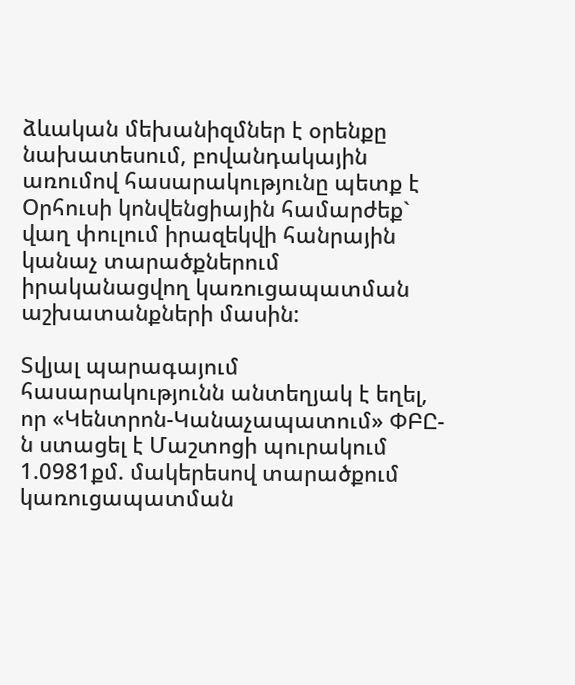ձևական մեխանիզմներ է օրենքը նախատեսում, բովանդակային առումով հասարակությունը պետք է Օրհուսի կոնվենցիային համարժեք` վաղ փուլում իրազեկվի հանրային կանաչ տարածքներում իրականացվող կառուցապատման աշխատանքների մասին:

Տվյալ պարագայում հասարակությունն անտեղյակ է եղել, որ «Կենտրոն-Կանաչապատում» ՓԲԸ-ն ստացել է Մաշտոցի պուրակում 1.0981քմ. մակերեսով տարածքում կառուցապատման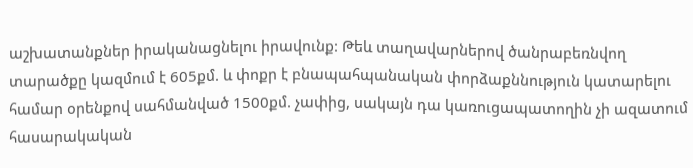աշխատանքներ իրականացնելու իրավունք: Թեև տաղավարներով ծանրաբեռնվող տարածքը կազմում է 605քմ. և փոքր է բնապահպանական փորձաքննություն կատարելու համար օրենքով սահմանված 1500քմ. չափից, սակայն դա կառուցապատողին չի ազատում հասարակական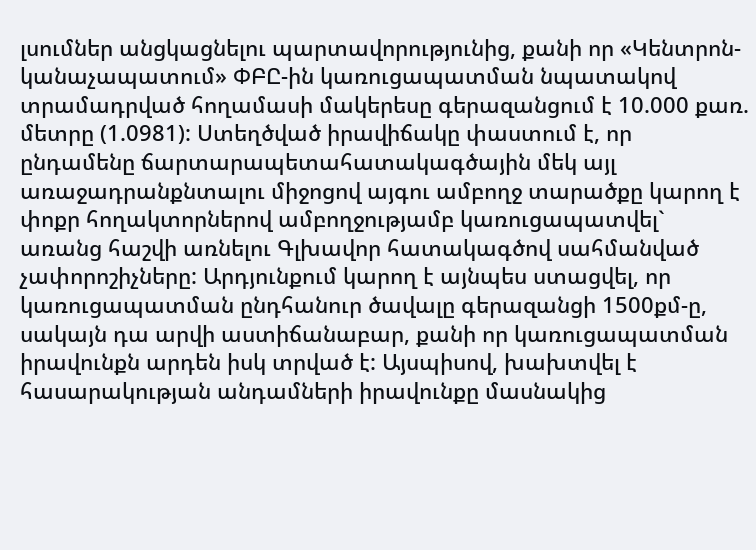լսումներ անցկացնելու պարտավորությունից, քանի որ «Կենտրոն-կանաչապատում» ՓԲԸ-ին կառուցապատման նպատակով տրամադրված հողամասի մակերեսը գերազանցում է 10.000 քառ. մետրը (1.0981): Ստեղծված իրավիճակը փաստում է, որ ընդամենը ճարտարապետահատակագծային մեկ այլ առաջադրանքնտալու միջոցով այգու ամբողջ տարածքը կարող է փոքր հողակտորներով ամբողջությամբ կառուցապատվել` առանց հաշվի առնելու Գլխավոր հատակագծով սահմանված չափորոշիչները: Արդյունքում կարող է այնպես ստացվել, որ կառուցապատման ընդհանուր ծավալը գերազանցի 1500քմ-ը, սակայն դա արվի աստիճանաբար, քանի որ կառուցապատման իրավունքն արդեն իսկ տրված է: Այսպիսով, խախտվել է հասարակության անդամների իրավունքը մասնակից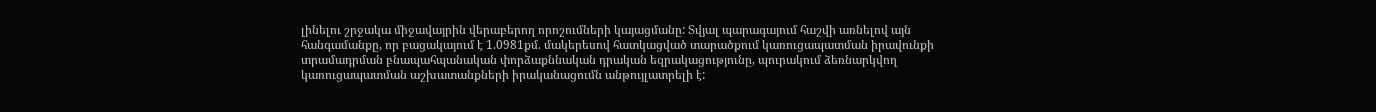լինելու շրջակա միջավայրին վերաբերող որոշումների կայացմանը: Տվյալ պարագայում հաշվի առնելով այն հանգամանքը, որ բացակայում է 1.0981քմ. մակերեսով հատկացված տարածքում կառուցապատման իրավունքի տրամադրման բնապահպանական փորձաքննական դրական եզրակացությունը, պուրակում ձեռնարկվող կառուցապատման աշխատանքների իրականացումն անթույլատրելի է: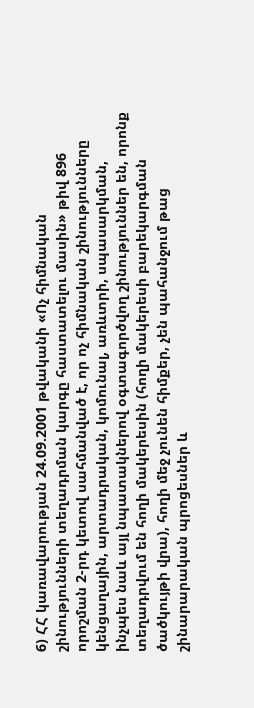6) ՀՀ կառավարության 24.09.2001 թվականի «Ոչ հիմնական շինությունների տեղադրման կարգը հաստատելու մասին» թիվ 896 որոշման 2-րդ կետով սահմանված է, որ ոչ հիմնական շինությունները կենցաղային, արտադրական, կոմունալ, առևտրի, սպասարկման, ինչպես նաև այլ նպատակներով օգտագործվող շինություններ են, որոնք տեղադրվում են հողի մակերեսին (հողի մակերեսի բարեկարգման ծածկույթի վրա), հողի մեջ չունեն հիմքեր, չեն պահանջում թաց շինարարական պրոցեսներ և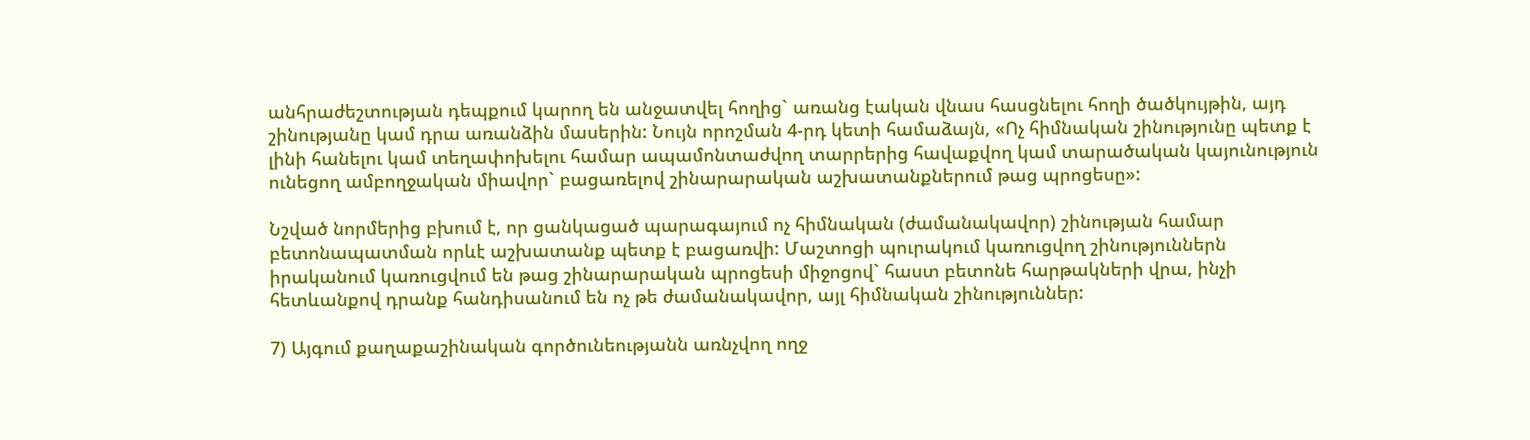անհրաժեշտության դեպքում կարող են անջատվել հողից` առանց էական վնաս հասցնելու հողի ծածկույթին, այդ շինությանը կամ դրա առանձին մասերին: Նույն որոշման 4-րդ կետի համաձայն, «Ոչ հիմնական շինությունը պետք է լինի հանելու կամ տեղափոխելու համար ապամոնտաժվող տարրերից հավաքվող կամ տարածական կայունություն ունեցող ամբողջական միավոր` բացառելով շինարարական աշխատանքներում թաց պրոցեսը»:

Նշված նորմերից բխում է, որ ցանկացած պարագայում ոչ հիմնական (ժամանակավոր) շինության համար բետոնապատման որևէ աշխատանք պետք է բացառվի: Մաշտոցի պուրակում կառուցվող շինություններն իրականում կառուցվում են թաց շինարարական պրոցեսի միջոցով` հաստ բետոնե հարթակների վրա, ինչի հետևանքով դրանք հանդիսանում են ոչ թե ժամանակավոր, այլ հիմնական շինություններ:

7) Այգում քաղաքաշինական գործունեությանն առնչվող ողջ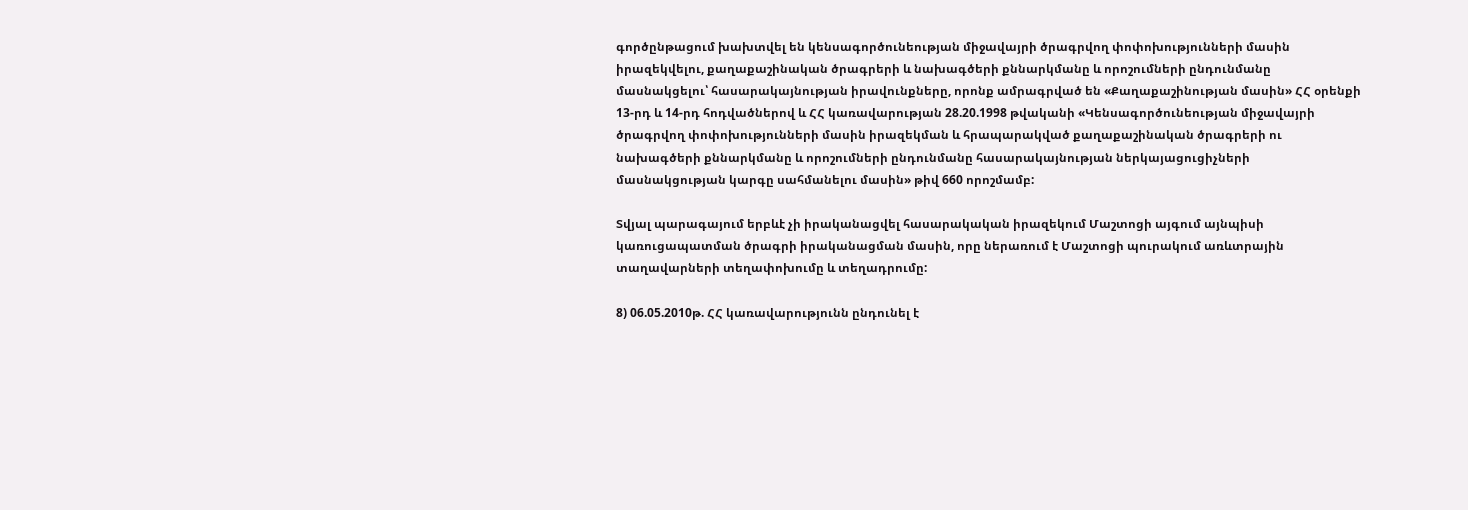գործընթացում խախտվել են կենսագործունեության միջավայրի ծրագրվող փոփոխությունների մասին իրազեկվելու, քաղաքաշինական ծրագրերի և նախագծերի քննարկմանը և որոշումների ընդունմանը մասնակցելու՝ հասարակայնության իրավունքները, որոնք ամրագրված են «Քաղաքաշինության մասին» ՀՀ օրենքի 13-րդ և 14-րդ հոդվածներով և ՀՀ կառավարության 28.20.1998 թվականի «Կենսագործունեության միջավայրի ծրագրվող փոփոխությունների մասին իրազեկման և հրապարակված քաղաքաշինական ծրագրերի ու նախագծերի քննարկմանը և որոշումների ընդունմանը հասարակայնության ներկայացուցիչների մասնակցության կարգը սահմանելու մասին» թիվ 660 որոշմամբ:

Տվյալ պարագայում երբևէ չի իրականացվել հասարակական իրազեկում Մաշտոցի այգում այնպիսի կառուցապատման ծրագրի իրականացման մասին, որը ներառում է Մաշտոցի պուրակում առևտրային տաղավարների տեղափոխումը և տեղադրումը:

8) 06.05.2010թ. ՀՀ կառավարությունն ընդունել է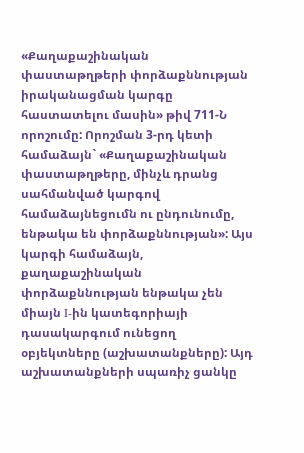«Քաղաքաշինական փաստաթղթերի փորձաքննության իրականացման կարգը հաստատելու մասին» թիվ 711-Ն որոշումը: Որոշման 3-րդ կետի համաձայն` «Քաղաքաշինական փաստաթղթերը, մինչև դրանց սահմանված կարգով համաձայնեցումն ու ընդունումը, ենթակա են փորձաքննության»: Այս կարգի համաձայն, քաղաքաշինական փորձաքննության ենթակա չեն միայն I-ին կատեգորիայի դասակարգում ունեցող օբյեկտները (աշխատանքները): Այդ աշխատանքների սպառիչ ցանկը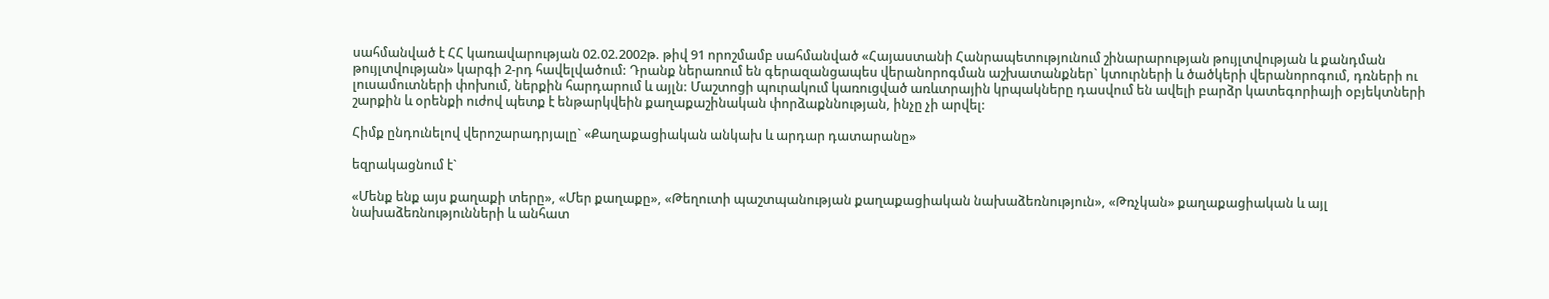սահմանված է ՀՀ կառավարության 02.02.2002թ. թիվ 91 որոշմամբ սահմանված «Հայաստանի Հանրապետությունում շինարարության թույլտվության և քանդման թույլտվության» կարգի 2-րդ հավելվածում: Դրանք ներառում են գերազանցապես վերանորոգման աշխատանքներ` կտուրների և ծածկերի վերանորոգում, դռների ու լուսամուտների փոխում, ներքին հարդարում և այլն: Մաշտոցի պուրակում կառուցված առևտրային կրպակները դասվում են ավելի բարձր կատեգորիայի օբյեկտների շարքին և օրենքի ուժով պետք է ենթարկվեին քաղաքաշինական փորձաքննության, ինչը չի արվել:

Հիմք ընդունելով վերոշարադրյալը` «Քաղաքացիական անկախ և արդար դատարանը»

եզրակացնում է`

«Մենք ենք այս քաղաքի տերը», «Մեր քաղաքը», «Թեղուտի պաշտպանության քաղաքացիական նախաձեռնություն», «Թռչկան» քաղաքացիական և այլ նախաձեռնությունների և անհատ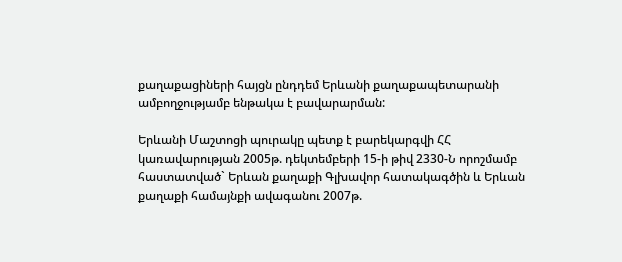քաղաքացիների հայցն ընդդեմ Երևանի քաղաքապետարանի ամբողջությամբ ենթակա է բավարարման:

Երևանի Մաշտոցի պուրակը պետք է բարեկարգվի ՀՀ կառավարության 2005թ. դեկտեմբերի 15-ի թիվ 2330-Ն որոշմամբ հաստատված` Երևան քաղաքի Գլխավոր հատակագծին և Երևան քաղաքի համայնքի ավագանու 2007թ.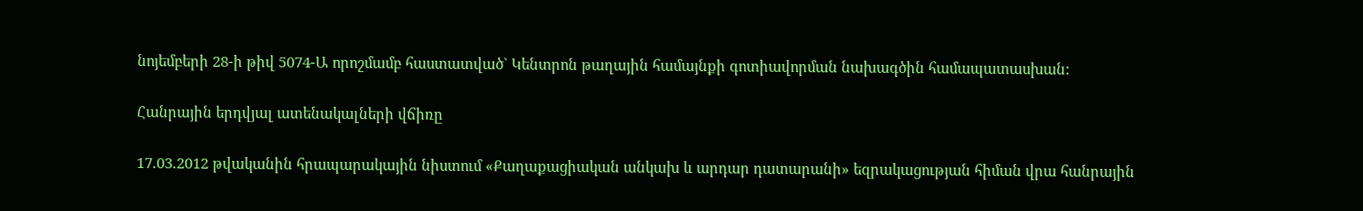նոյեմբերի 28-ի թիվ 5074-Ա որոշմամբ հաստատված` Կենտրոն թաղային համայնքի գոտիավորման նախագծին համապատասխան:

Հանրային երդվյալ ատենակալների վճիռը

17.03.2012 թվականին հրապարակային նիստում «Քաղաքացիական անկախ և արդար դատարանի» եզրակացության հիման վրա հանրային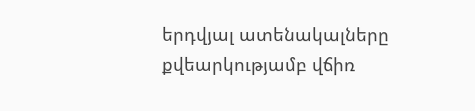երդվյալ ատենակալները քվեարկությամբ վճիռ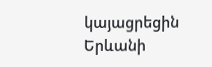կայացրեցին Երևանի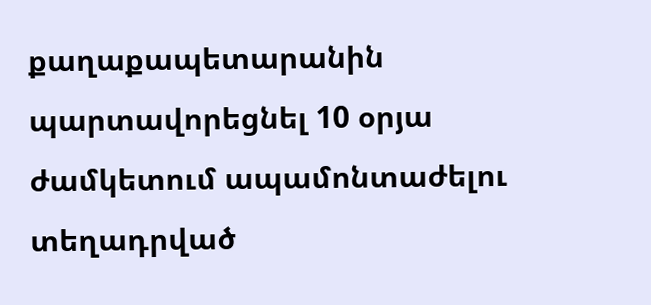քաղաքապետարանին պարտավորեցնել 10 օրյա ժամկետում ապամոնտաժելու տեղադրված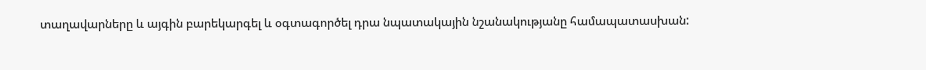տաղավարները և այգին բարեկարգել և օգտագործել դրա նպատակային նշանակությանը համապատասխան: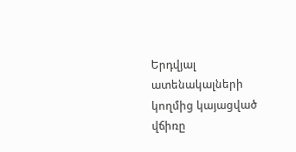Երդվյալ ատենակալների կողմից կայացված վճիռը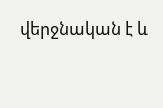վերջնական է և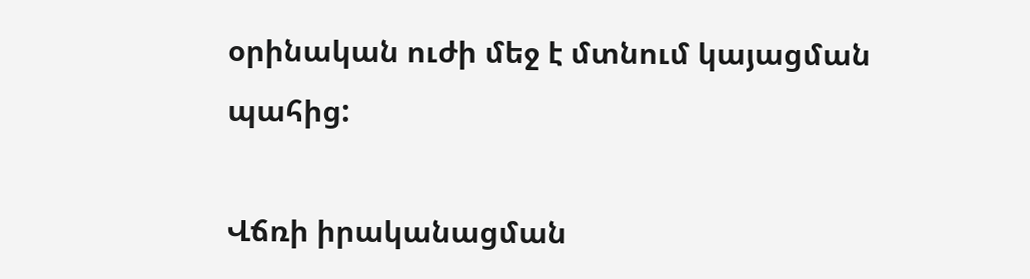օրինական ուժի մեջ է մտնում կայացման պահից:

Վճռի իրականացման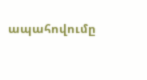ապահովումը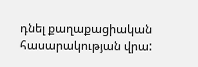դնել քաղաքացիական հասարակության վրա: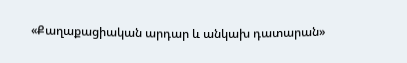«Քաղաքացիական արդար և անկախ դատարան»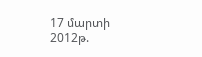17 մարտի 2012թ.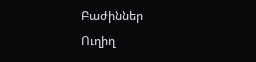Բաժիններ
Ուղիղ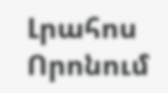Լրահոս
Որոնում